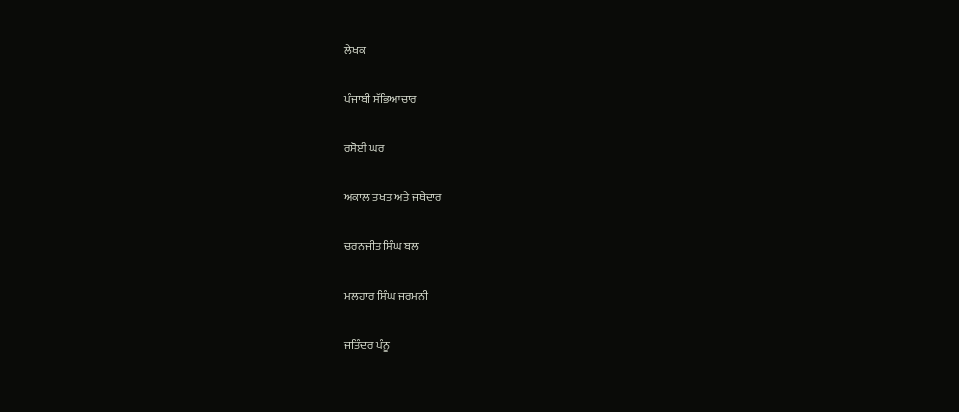ਲੇਖਕ

ਪੰਜਾਬੀ ਸੱਭਿਆਚਾਰ

ਰਸੋਈ ਘਰ

ਅਕਾਲ ਤਖਤ ਅਤੇ ਜਥੇਦਾਰ

ਚਰਨਜੀਤ ਸਿੰਘ ਬਲ

ਮਲਹਾਰ ਸਿੰਘ ਜਰਮਨੀ

ਜਤਿੰਦਰ ਪੰਨੂ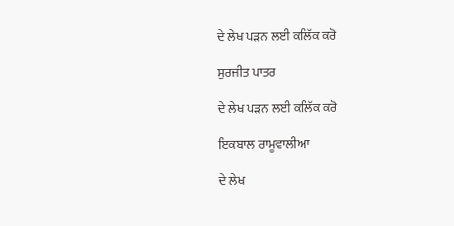ਦੇ ਲੇਖ ਪੜਨ ਲਈ ਕਲਿੱਕ ਕਰੋ

ਸੁਰਜੀਤ ਪਾਤਰ

ਦੇ ਲੇਖ ਪੜਨ ਲਈ ਕਲਿੱਕ ਕਰੋ

ਇਕਬਾਲ ਰਾਮੂਵਾਲੀਆ

ਦੇ ਲੇਖ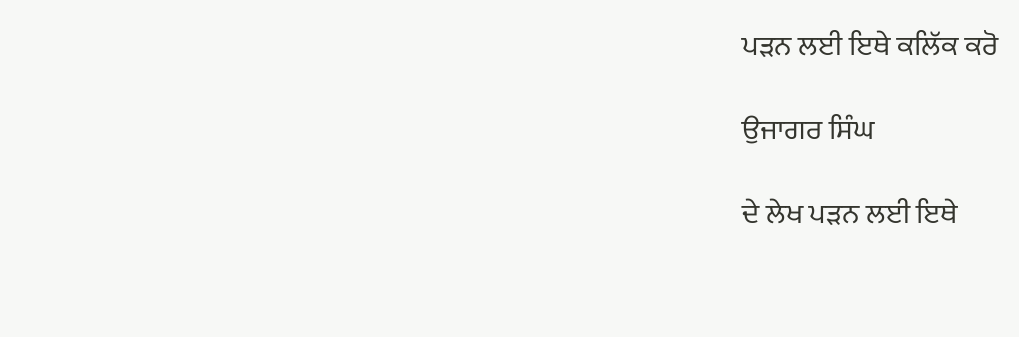ਪੜਨ ਲਈ ਇਥੇ ਕਲਿੱਕ ਕਰੋ

ਉਜਾਗਰ ਸਿੰਘ

ਦੇ ਲੇਖ ਪੜਨ ਲਈ ਇਥੇ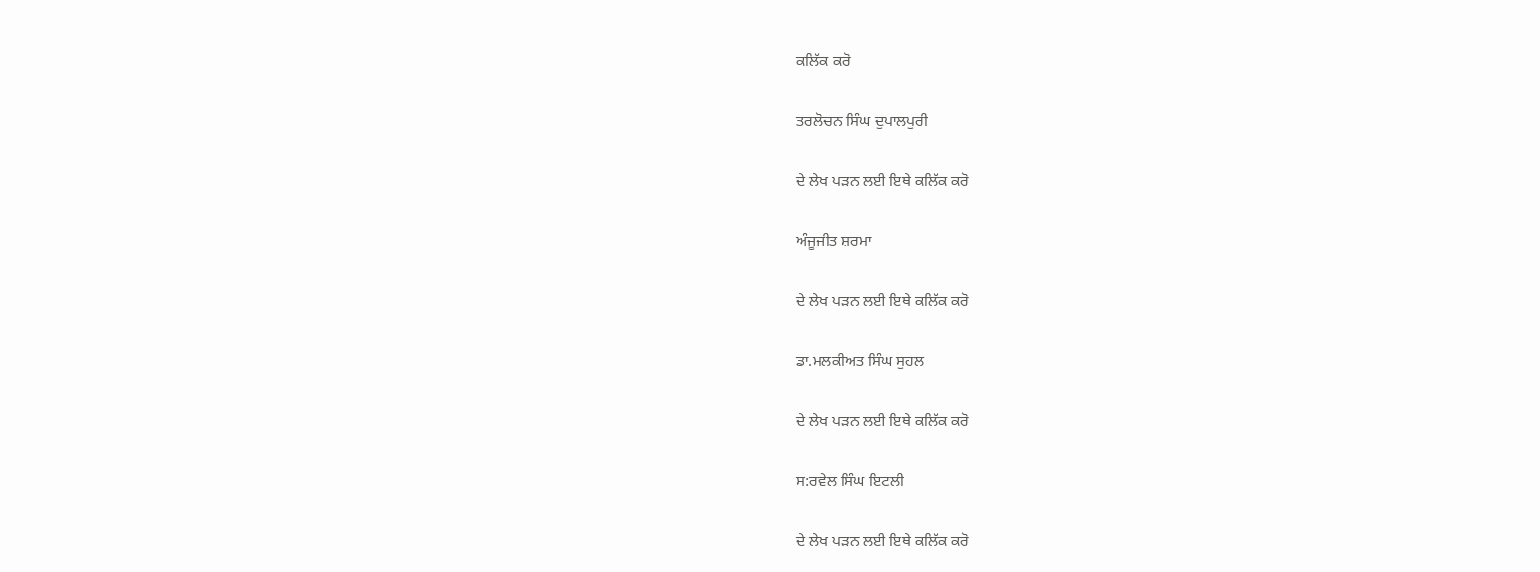ਕਲਿੱਕ ਕਰੋ

ਤਰਲੋਚਨ ਸਿੰਘ ਦੁਪਾਲਪੁਰੀ

ਦੇ ਲੇਖ ਪੜਨ ਲਈ ਇਥੇ ਕਲਿੱਕ ਕਰੋ

ਅੰਜੂਜੀਤ ਸ਼ਰਮਾ

ਦੇ ਲੇਖ ਪੜਨ ਲਈ ਇਥੇ ਕਲਿੱਕ ਕਰੋ

ਡਾ.ਮਲਕੀਅਤ ਸਿੰਘ ਸੁਹਲ

ਦੇ ਲੇਖ ਪੜਨ ਲਈ ਇਥੇ ਕਲਿੱਕ ਕਰੋ

ਸ:ਰਵੇਲ ਸਿੰਘ ਇਟਲੀ

ਦੇ ਲੇਖ ਪੜਨ ਲਈ ਇਥੇ ਕਲਿੱਕ ਕਰੋ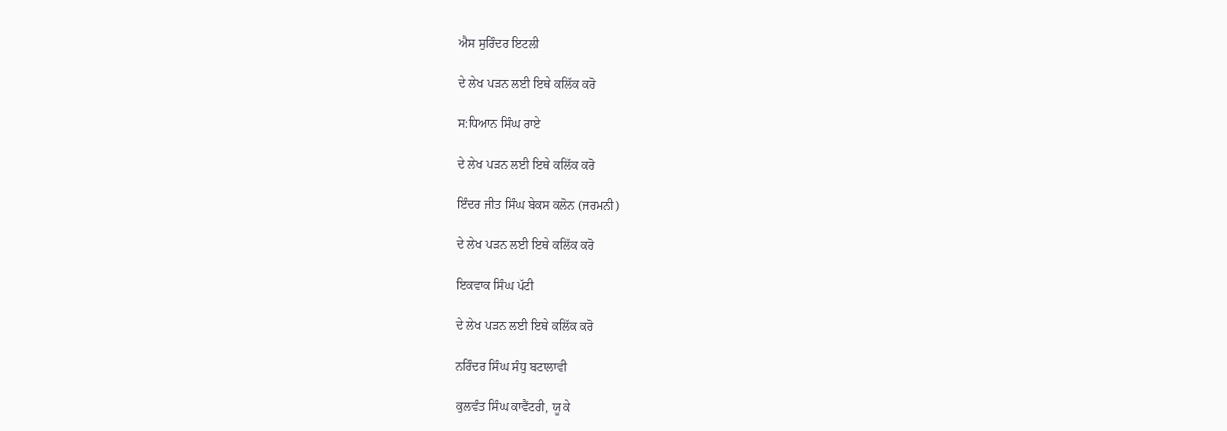ਐਸ ਸੁਰਿੰਦਰ ਇਟਲੀ

ਦੇ ਲੇਖ ਪੜਨ ਲਈ ਇਥੇ ਕਲਿੱਕ ਕਰੋ

ਸ:ਧਿਆਨ ਸਿੰਘ ਰਾਏ

ਦੇ ਲੇਖ ਪੜਨ ਲਈ ਇਥੇ ਕਲਿੱਕ ਕਰੋ

ਇੰਦਰ ਜੀਤ ਸਿੰਘ ਬੇਕਸ ਕਲੋਨ (ਜਰਮਨੀ)

ਦੇ ਲੇਖ ਪੜਨ ਲਈ ਇਥੇ ਕਲਿੱਕ ਕਰੋ

ਇਕਵਾਕ ਸਿੰਘ ਪੱਟੀ

ਦੇ ਲੇਖ ਪੜਨ ਲਈ ਇਥੇ ਕਲਿੱਕ ਕਰੋ

ਨਰਿੰਦਰ ਸਿੰਘ ਸੰਧੁ ਬਟਾਲਾਵੀ

ਕੁਲਵੰਤ ਸਿੰਘ ਕਾਵੈਂਟਰੀ, ਯੂ ਕੇ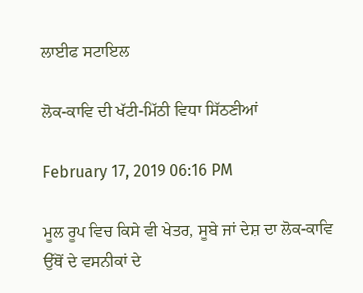ਲਾਈਫ ਸਟਾਇਲ

ਲੋਕ-ਕਾਵਿ ਦੀ ਖੱਟੀ-ਮਿੱਠੀ ਵਿਧਾ ਸਿੱਠਣੀਆਂ

February 17, 2019 06:16 PM

ਮੂਲ ਰੂਪ ਵਿਚ ਕਿਸੇ ਵੀ ਖੇਤਰ, ਸੂਬੇ ਜਾਂ ਦੇਸ਼ ਦਾ ਲੋਕ-ਕਾਵਿ ਉੱਥੋਂ ਦੇ ਵਸਨੀਕਾਂ ਦੇ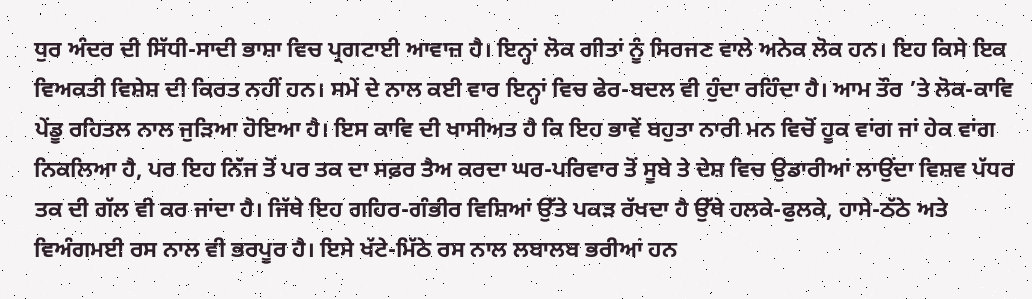ਧੁਰ ਅੰਦਰ ਦੀ ਸਿੱਧੀ-ਸਾਦੀ ਭਾਸ਼ਾ ਵਿਚ ਪ੍ਰਗਟਾਈ ਆਵਾਜ਼ ਹੈ। ਇਨ੍ਹਾਂ ਲੋਕ ਗੀਤਾਂ ਨੂੰ ਸਿਰਜਣ ਵਾਲੇ ਅਨੇਕ ਲੋਕ ਹਨ। ਇਹ ਕਿਸੇ ਇਕ ਵਿਅਕਤੀ ਵਿਸ਼ੇਸ਼ ਦੀ ਕਿਰਤ ਨਹੀਂ ਹਨ। ਸਮੇਂ ਦੇ ਨਾਲ ਕਈ ਵਾਰ ਇਨ੍ਹਾਂ ਵਿਚ ਫੇਰ-ਬਦਲ ਵੀ ਹੁੰਦਾ ਰਹਿੰਦਾ ਹੈ। ਆਮ ਤੌਰ ’ਤੇ ਲੋਕ-ਕਾਵਿ ਪੇਂਡੂ ਰਹਿਤਲ ਨਾਲ ਜੁੜਿਆ ਹੋਇਆ ਹੈ। ਇਸ ਕਾਵਿ ਦੀ ਖਾਸੀਅਤ ਹੈ ਕਿ ਇਹ ਭਾਵੇਂ ਬਹੁਤਾ ਨਾਰੀ ਮਨ ਵਿਚੋਂ ਹੂਕ ਵਾਂਗ ਜਾਂ ਹੇਕ ਵਾਂਗ ਨਿਕਲਿਆ ਹੈ, ਪਰ ਇਹ ਨਿੱਜ ਤੋਂ ਪਰ ਤਕ ਦਾ ਸਫ਼ਰ ਤੈਅ ਕਰਦਾ ਘਰ-ਪਰਿਵਾਰ ਤੋਂ ਸੂਬੇ ਤੇ ਦੇਸ਼ ਵਿਚ ਉਡਾਰੀਆਂ ਲਾਉਂਦਾ ਵਿਸ਼ਵ ਪੱਧਰ ਤਕ ਦੀ ਗੱਲ ਵੀ ਕਰ ਜਾਂਦਾ ਹੈ। ਜਿੱਥੇ ਇਹ ਗਹਿਰ-ਗੰਭੀਰ ਵਿਸ਼ਿਆਂ ਉੱਤੇ ਪਕੜ ਰੱਖਦਾ ਹੈ ਉੱਥੇ ਹਲਕੇ-ਫੁਲਕੇ, ਹਾਸੇ-ਠੱਠੇ ਅਤੇ ਵਿਅੰਗਮਈ ਰਸ ਨਾਲ ਵੀ ਭਰਪੂਰ ਹੈ। ਇਸੇ ਖੱਟੇ-ਮਿੱਠੇ ਰਸ ਨਾਲ ਲਬਾਲਬ ਭਰੀਆਂ ਹਨ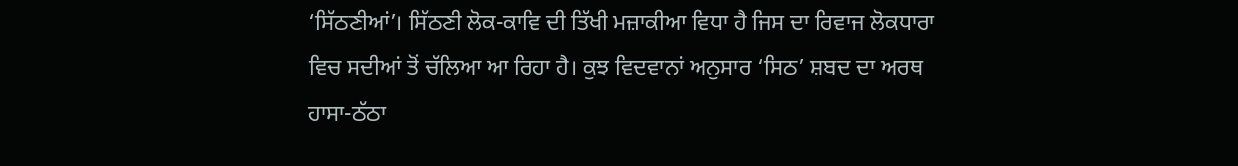‘ਸਿੱਠਣੀਆਂ’। ਸਿੱਠਣੀ ਲੋਕ-ਕਾਵਿ ਦੀ ਤਿੱਖੀ ਮਜ਼ਾਕੀਆ ਵਿਧਾ ਹੈ ਜਿਸ ਦਾ ਰਿਵਾਜ ਲੋਕਧਾਰਾ ਵਿਚ ਸਦੀਆਂ ਤੋਂ ਚੱਲਿਆ ਆ ਰਿਹਾ ਹੈ। ਕੁਝ ਵਿਦਵਾਨਾਂ ਅਨੁਸਾਰ ‘ਸਿਠ’ ਸ਼ਬਦ ਦਾ ਅਰਥ ਹਾਸਾ-ਠੱਠਾ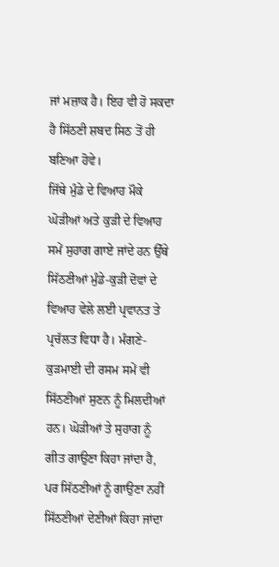ਜਾਂ ਮਜ਼ਾਕ ਹੈ। ਇਹ ਵੀ ਹੋ ਸਕਦਾ ਹੈ ਸਿੱਠਣੀ ਸ਼ਬਦ ਸਿਠ ਤੋਂ ਹੀ ਬਣਿਆ ਹੋਵੇ।
ਜਿੱਥੇ ਮੁੰਡੇ ਦੇ ਵਿਆਹ ਮੌਕੇ ਘੋੜੀਆਂ ਅਤੇ ਕੁੜੀ ਦੇ ਵਿਆਹ ਸਮੇਂ ਸੁਹਾਗ ਗਾਏ ਜਾਂਦੇ ਹਨ ਉੱਥੇ ਸਿੱਠਣੀਆਂ ਮੁੰਡੇ-ਕੁੜੀ ਦੋਵਾਂ ਦੇ ਵਿਆਹ ਵੇਲੇ ਲਈ ਪ੍ਰਵਾਨਤ ਤੇ ਪ੍ਰਚੱਲਤ ਵਿਧਾ ਹੈ। ਮੰਗਣੇ-ਕੁੜਮਾਈ ਦੀ ਰਸਮ ਸਮੇਂ ਵੀ ਸਿੱਠਣੀਆਂ ਸੁਣਨ ਨੂੰ ਮਿਲਦੀਆਂ ਹਨ। ਘੋੜੀਆਂ ਤੇ ਸੁਹਾਗ ਨੂੰ ਗੀਤ ਗਾਉਣਾ ਕਿਹਾ ਜਾਂਦਾ ਹੈ, ਪਰ ਸਿੱਠਣੀਆਂ ਨੂੰ ਗਾਉਣਾ ਨਹੀਂ ਸਿੱਠਣੀਆਂ ਦੇਣੀਆਂ ਕਿਹਾ ਜਾਂਦਾ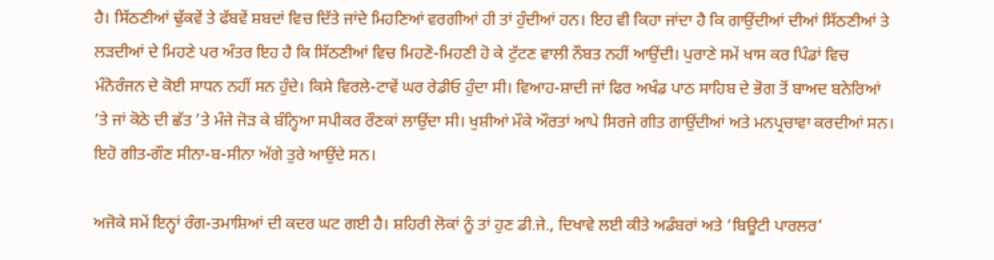ਹੈ। ਸਿੱਠਣੀਆਂ ਢੁੱਕਵੇਂ ਤੇ ਫੱਬਵੇਂ ਸ਼ਬਦਾਂ ਵਿਚ ਦਿੱਤੇ ਜਾਂਦੇ ਮਿਹਣਿਆਂ ਵਰਗੀਆਂ ਹੀ ਤਾਂ ਹੁੰਦੀਆਂ ਹਨ। ਇਹ ਵੀ ਕਿਹਾ ਜਾਂਦਾ ਹੈ ਕਿ ਗਾਉਂਦੀਆਂ ਦੀਆਂ ਸਿੱਠਣੀਆਂ ਤੇ ਲੜਦੀਆਂ ਦੇ ਮਿਹਣੇ ਪਰ ਅੰਤਰ ਇਹ ਹੈ ਕਿ ਸਿੱਠਣੀਆਂ ਵਿਚ ਮਿਹਣੋ-ਮਿਹਣੀ ਹੋ ਕੇ ਟੁੱਟਣ ਵਾਲੀ ਨੌਬਤ ਨਹੀਂ ਆਉਂਦੀ। ਪੁਰਾਣੇ ਸਮੇਂ ਖਾਸ ਕਰ ਪਿੰਡਾਂ ਵਿਚ ਮੰਨੋਰੰਜਨ ਦੇ ਕੋਈ ਸਾਧਨ ਨਹੀਂ ਸਨ ਹੁੰਦੇ। ਕਿਸੇ ਵਿਰਲੇ-ਟਾਵੇਂ ਘਰ ਰੇਡੀਓ ਹੁੰਦਾ ਸੀ। ਵਿਆਹ-ਸ਼ਾਦੀ ਜਾਂ ਫਿਰ ਅਖੰਡ ਪਾਠ ਸਾਹਿਬ ਦੇ ਭੋਗ ਤੋਂ ਬਾਅਦ ਬਨੇਰਿਆਂ ’ਤੇ ਜਾਂ ਕੋਠੇ ਦੀ ਛੱਤ ’ਤੇ ਮੰਜੇ ਜੋੜ ਕੇ ਬੰਨ੍ਹਿਆ ਸਪੀਕਰ ਰੌਣਕਾਂ ਲਾਉਂਦਾ ਸੀ। ਖੁਸ਼ੀਆਂ ਮੌਕੇ ਔਰਤਾਂ ਆਪੇ ਸਿਰਜੇ ਗੀਤ ਗਾਉਂਦੀਆਂ ਅਤੇ ਮਨਪ੍ਰਚਾਵਾ ਕਰਦੀਆਂ ਸਨ। ਇਹੋ ਗੀਤ-ਗੌਣ ਸੀਨਾ-ਬ-ਸੀਨਾ ਅੱਗੇ ਤੁਰੇ ਆਉਂਦੇ ਸਨ।

ਅਜੋਕੇ ਸਮੇਂ ਇਨ੍ਹਾਂ ਰੰਗ-ਤਮਾਸ਼ਿਆਂ ਦੀ ਕਦਰ ਘਟ ਗਈ ਹੈ। ਸ਼ਹਿਰੀ ਲੋਕਾਂ ਨੂੰ ਤਾਂ ਹੁਣ ਡੀ.ਜੇ., ਦਿਖਾਵੇ ਲਈ ਕੀਤੇ ਅਡੰਬਰਾਂ ਅਤੇ ‘ਬਿਊਟੀ ਪਾਰਲਰ’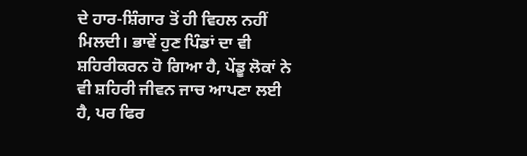ਦੇ ਹਾਰ-ਸ਼ਿੰਗਾਰ ਤੋਂ ਹੀ ਵਿਹਲ ਨਹੀਂ ਮਿਲਦੀ। ਭਾਵੇਂ ਹੁਣ ਪਿੰਡਾਂ ਦਾ ਵੀ ਸ਼ਹਿਰੀਕਰਨ ਹੋ ਗਿਆ ਹੈ, ਪੇਂਡੂ ਲੋਕਾਂ ਨੇ ਵੀ ਸ਼ਹਿਰੀ ਜੀਵਨ ਜਾਚ ਆਪਣਾ ਲਈ ਹੈ, ਪਰ ਫਿਰ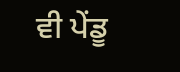ਵੀ ਪੇਂਡੂ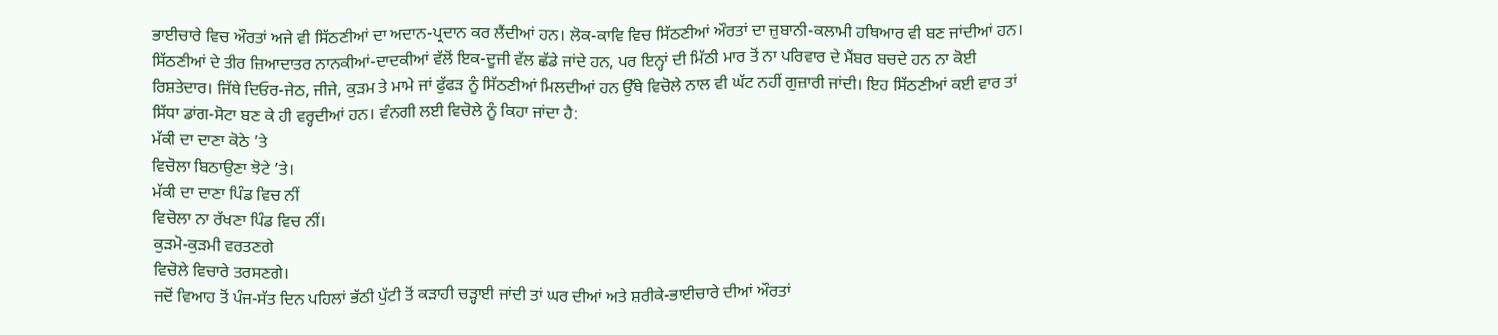ਭਾਈਚਾਰੇ ਵਿਚ ਔਰਤਾਂ ਅਜੇ ਵੀ ਸਿੱਠਣੀਆਂ ਦਾ ਅਦਾਨ-ਪ੍ਰਦਾਨ ਕਰ ਲੈਂਦੀਆਂ ਹਨ। ਲੋਕ-ਕਾਵਿ ਵਿਚ ਸਿੱਠਣੀਆਂ ਔਰਤਾਂ ਦਾ ਜ਼ੁਬਾਨੀ-ਕਲਾਮੀ ਹਥਿਆਰ ਵੀ ਬਣ ਜਾਂਦੀਆਂ ਹਨ। ਸਿੱਠਣੀਆਂ ਦੇ ਤੀਰ ਜ਼ਿਆਦਾਤਰ ਨਾਨਕੀਆਂ-ਦਾਦਕੀਆਂ ਵੱਲੋਂ ਇਕ-ਦੂਜੀ ਵੱਲ ਛੱਡੇ ਜਾਂਦੇ ਹਨ, ਪਰ ਇਨ੍ਹਾਂ ਦੀ ਮਿੱਠੀ ਮਾਰ ਤੋਂ ਨਾ ਪਰਿਵਾਰ ਦੇ ਮੈਂਬਰ ਬਚਦੇ ਹਨ ਨਾ ਕੋਈ ਰਿਸ਼ਤੇਦਾਰ। ਜਿੱਥੇ ਦਿਓਰ-ਜੇਠ, ਜੀਜੇ, ਕੁੜਮ ਤੇ ਮਾਮੇ ਜਾਂ ਫੁੱਫੜ ਨੂੰ ਸਿੱਠਣੀਆਂ ਮਿਲਦੀਆਂ ਹਨ ਉੱਥੇ ਵਿਚੋਲੇ ਨਾਲ ਵੀ ਘੱਟ ਨਹੀਂ ਗੁਜ਼ਾਰੀ ਜਾਂਦੀ। ਇਹ ਸਿੱਠਣੀਆਂ ਕਈ ਵਾਰ ਤਾਂ ਸਿੱਧਾ ਡਾਂਗ-ਸੋਟਾ ਬਣ ਕੇ ਹੀ ਵਰ੍ਹਦੀਆਂ ਹਨ। ਵੰਨਗੀ ਲਈ ਵਿਚੋਲੇ ਨੂੰ ਕਿਹਾ ਜਾਂਦਾ ਹੈ:
ਮੱਕੀ ਦਾ ਦਾਣਾ ਕੋਠੇ ’ਤੇ
ਵਿਚੋਲਾ ਬਿਠਾਉਣਾ ਝੋਟੇ ’ਤੇ।
ਮੱਕੀ ਦਾ ਦਾਣਾ ਪਿੰਡ ਵਿਚ ਨੀਂ
ਵਿਚੋਲਾ ਨਾ ਰੱਖਣਾ ਪਿੰਡ ਵਿਚ ਨੀਂ।
ਕੁੜਮੋ-ਕੁੜਮੀ ਵਰਤਣਗੇ
ਵਿਚੋਲੇ ਵਿਚਾਰੇ ਤਰਸਣਗੇ।
ਜਦੋਂ ਵਿਆਹ ਤੋਂ ਪੰਜ-ਸੱਤ ਦਿਨ ਪਹਿਲਾਂ ਭੱਠੀ ਪੁੱਟੀ ਤੋਂ ਕੜਾਹੀ ਚੜ੍ਹਾਈ ਜਾਂਦੀ ਤਾਂ ਘਰ ਦੀਆਂ ਅਤੇ ਸ਼ਰੀਕੇ-ਭਾਈਚਾਰੇ ਦੀਆਂ ਔਰਤਾਂ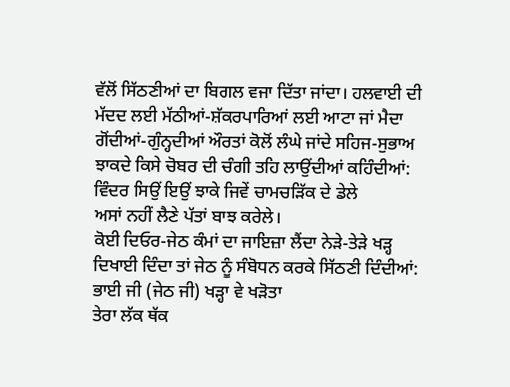ਵੱਲੋਂ ਸਿੱਠਣੀਆਂ ਦਾ ਬਿਗਲ ਵਜਾ ਦਿੱਤਾ ਜਾਂਦਾ। ਹਲਵਾਈ ਦੀ ਮੱਦਦ ਲਈ ਮੱਠੀਆਂ-ਸ਼ੱਕਰਪਾਰਿਆਂ ਲਈ ਆਟਾ ਜਾਂ ਮੈਦਾ ਗੋਂਦੀਆਂ-ਗੁੰਨ੍ਹਦੀਆਂ ਔਰਤਾਂ ਕੋਲੋਂ ਲੰਘੇ ਜਾਂਦੇ ਸਹਿਜ-ਸੁਭਾਅ ਝਾਕਦੇ ਕਿਸੇ ਚੋਬਰ ਦੀ ਚੰਗੀ ਤਹਿ ਲਾਉਂਦੀਆਂ ਕਹਿੰਦੀਆਂ:
ਵਿੰਦਰ ਸਿਉਂ ਇਉਂ ਝਾਕੇ ਜਿਵੇਂ ਚਾਮਚੜਿੱਕ ਦੇ ਡੇਲੇ
ਅਸਾਂ ਨਹੀਂ ਲੈਣੇ ਪੱਤਾਂ ਬਾਝ ਕਰੇਲੇ।
ਕੋਈ ਦਿਓਰ-ਜੇਠ ਕੰਮਾਂ ਦਾ ਜਾਇਜ਼ਾ ਲੈਂਦਾ ਨੇੜੇ-ਤੇੜੇ ਖੜ੍ਹ ਦਿਖਾਈ ਦਿੰਦਾ ਤਾਂ ਜੇਠ ਨੂੰ ਸੰਬੋਧਨ ਕਰਕੇ ਸਿੱਠਣੀ ਦਿੰਦੀਆਂ:
ਭਾਈ ਜੀ (ਜੇਠ ਜੀ) ਖੜ੍ਹਾ ਵੇ ਖੜੋਤਾ
ਤੇਰਾ ਲੱਕ ਥੱਕ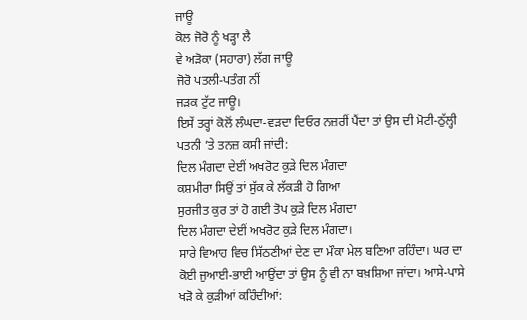ਜਾਊ
ਕੋਲ ਜੋਰੋ ਨੂੰ ਖੜ੍ਹਾ ਲੈ
ਵੇ ਅੜੋਕਾ (ਸਹਾਰਾ) ਲੱਗ ਜਾਊ
ਜੋਰੋ ਪਤਲੀ-ਪਤੰਗ ਨੀਂ
ਜੜਕ ਟੁੱਟ ਜਾਊ।
ਇਸੇਂ ਤਰ੍ਹਾਂ ਕੋਲੋਂ ਲੰਘਦਾ-ਵੜਦਾ ਦਿਓਰ ਨਜ਼ਰੀਂ ਪੈਂਦਾ ਤਾਂ ਉਸ ਦੀ ਮੋਟੀ-ਠੁੱਲ੍ਹੀ ਪਤਨੀ ’ਤੇ ਤਨਜ਼ ਕਸੀ ਜਾਂਦੀ:
ਦਿਲ ਮੰਗਦਾ ਦੇਈਂ ਅਖਰੋਟ ਕੁੜੇ ਦਿਲ ਮੰਗਦਾ
ਕਸ਼ਮੀਰਾ ਸਿਉਂ ਤਾਂ ਸੁੱਕ ਕੇ ਲੱਕੜੀ ਹੋ ਗਿਆ
ਸੁਰਜੀਤ ਕੁਰ ਤਾਂ ਹੋ ਗਈ ਤੋਪ ਕੁੜੇ ਦਿਲ ਮੰਗਦਾ
ਦਿਲ ਮੰਗਦਾ ਦੇਈਂ ਅਖਰੋਟ ਕੁੜੇ ਦਿਲ ਮੰਗਦਾ।
ਸਾਰੇ ਵਿਆਹ ਵਿਚ ਸਿੱਠਣੀਆਂ ਦੇਣ ਦਾ ਮੌਕਾ ਮੇਲ ਬਣਿਆ ਰਹਿੰਦਾ। ਘਰ ਦਾ ਕੋਈ ਜੁਆਈ-ਭਾਈ ਆਉਂਦਾ ਤਾਂ ਉਸ ਨੂੰ ਵੀ ਨਾ ਬਖ਼ਸ਼ਿਆ ਜਾਂਦਾ। ਆਸੇ-ਪਾਸੇ ਖੜੋ ਕੇ ਕੁੜੀਆਂ ਕਹਿੰਦੀਆਂ: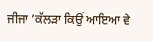ਜੀਜਾ ’ਕੱਲੜਾ ਕਿਉਂ ਆਇਆ ਵੇ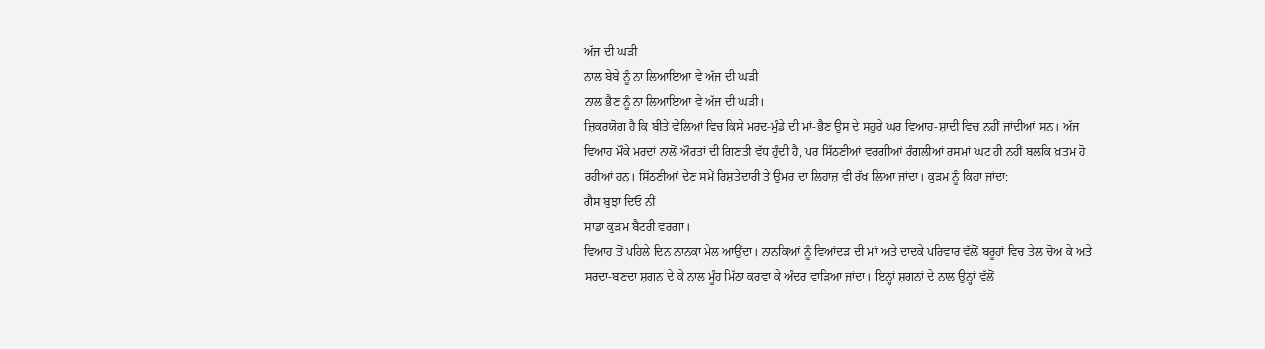ਅੱਜ ਦੀ ਘੜੀ
ਨਾਲ ਬੇਬੇ ਨੂੰ ਨਾ ਲਿਆਇਆ ਵੇ ਅੱਜ ਦੀ ਘੜੀ
ਨਾਲ ਭੈਣ ਨੂੰ ਨਾ ਲਿਆਇਆ ਵੇ ਅੱਜ ਦੀ ਘੜੀ।
ਜ਼ਿਕਰਯੋਗ ਹੈ ਕਿ ਬੀਤੇ ਵੇਲਿਆਂ ਵਿਚ ਕਿਸੇ ਮਰਦ-ਮੁੰਡੇ ਦੀ ਮਾਂ-ਭੈਣ ਉਸ ਦੇ ਸਹੁਰੇ ਘਰ ਵਿਆਹ-ਸ਼ਾਦੀ ਵਿਚ ਨਹੀਂ ਜਾਂਦੀਆਂ ਸਨ। ਅੱਜ ਵਿਆਹ ਮੌਕੇ ਮਰਦਾਂ ਨਾਲੋਂ ਔਰਤਾਂ ਦੀ ਗਿਣਤੀ ਵੱਧ ਹੁੰਦੀ ਹੈ, ਪਰ ਸਿੱਠਣੀਆਂ ਵਰਗੀਆਂ ਰੰਗਲੀਆਂ ਰਸਮਾਂ ਘਟ ਹੀ ਨਹੀਂ ਬਲਕਿ ਖ਼ਤਮ ਹੋ ਰਹੀਆਂ ਹਨ। ਸਿੱਠਣੀਆਂ ਦੇਣ ਸਮੇਂ ਰਿਸ਼ਤੇਦਾਰੀ ਤੇ ਉਮਰ ਦਾ ਲਿਹਾਜ਼ ਵੀ ਰੱਖ ਲਿਆ ਜਾਂਦਾ। ਕੁੜਮ ਨੂੰ ਕਿਹਾ ਜਾਂਦਾ:
ਗੈਸ ਬੁਝਾ ਦਿਓ ਨੀਂ
ਸਾਡਾ ਕੁੜਮ ਬੈਟਰੀ ਵਰਗਾ।
ਵਿਆਹ ਤੋਂ ਪਹਿਲੇ ਦਿਨ ਨਾਨਕਾ ਮੇਲ ਆਉਂਦਾ। ਨਾਨਕਿਆਂ ਨੂੰ ਵਿਆਂਦੜ ਦੀ ਮਾਂ ਅਤੇ ਦਾਦਕੇ ਪਰਿਵਾਰ ਵੱਲੋਂ ਬਰੂਹਾਂ ਵਿਚ ਤੇਲ ਚੋਅ ਕੇ ਅਤੇ ਸਰਦਾ-ਬਣਦਾ ਸ਼ਗਨ ਦੇ ਕੇ ਨਾਲ ਮੂੰਹ ਮਿੱਠਾ ਕਰਵਾ ਕੇ ਅੰਦਰ ਵਾੜਿਆ ਜਾਂਦਾ। ਇਨ੍ਹਾਂ ਸ਼ਗਨਾਂ ਦੇ ਨਾਲ ਉਨ੍ਹਾਂ ਵੱਲੋਂ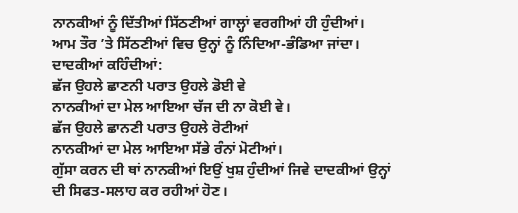ਨਾਨਕੀਆਂ ਨੂੰ ਦਿੱਤੀਆਂ ਸਿੱਠਣੀਆਂ ਗਾਲ੍ਹਾਂ ਵਰਗੀਆਂ ਹੀ ਹੁੰਦੀਆਂ। ਆਮ ਤੌਰ ’ਤੇ ਸਿੱਠਣੀਆਂ ਵਿਚ ਉਨ੍ਹਾਂ ਨੂੰ ਨਿੰਦਿਆ-ਭੰਡਿਆ ਜਾਂਦਾ। ਦਾਦਕੀਆਂ ਕਹਿੰਦੀਆਂ:
ਛੱਜ ਉਹਲੇ ਛਾਣਨੀ ਪਰਾਤ ਉਹਲੇ ਡੋਈ ਵੇ
ਨਾਨਕੀਆਂ ਦਾ ਮੇਲ ਆਇਆ ਚੱਜ ਦੀ ਨਾ ਕੋਈ ਵੇ।
ਛੱਜ ਉਹਲੇ ਛਾਨਣੀ ਪਰਾਤ ਉਹਲੇ ਰੋਟੀਆਂ
ਨਾਨਕੀਆਂ ਦਾ ਮੇਲ ਆਇਆ ਸੱਭੇ ਰੰਨਾਂ ਮੋਟੀਆਂ।
ਗੁੱਸਾ ਕਰਨ ਦੀ ਥਾਂ ਨਾਨਕੀਆਂ ਇਉਂ ਖੁਸ਼ ਹੁੰਦੀਆਂ ਜਿਵੇ ਦਾਦਕੀਆਂ ਉਨ੍ਹਾਂ ਦੀ ਸਿਫਤ-ਸਲਾਹ ਕਰ ਰਹੀਆਂ ਹੋਣ।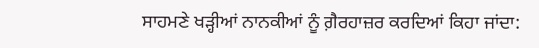ਸਾਹਮਣੇ ਖੜ੍ਹੀਆਂ ਨਾਨਕੀਆਂ ਨੂੰ ਗ਼ੈਰਹਾਜ਼ਰ ਕਰਦਿਆਂ ਕਿਹਾ ਜਾਂਦਾ: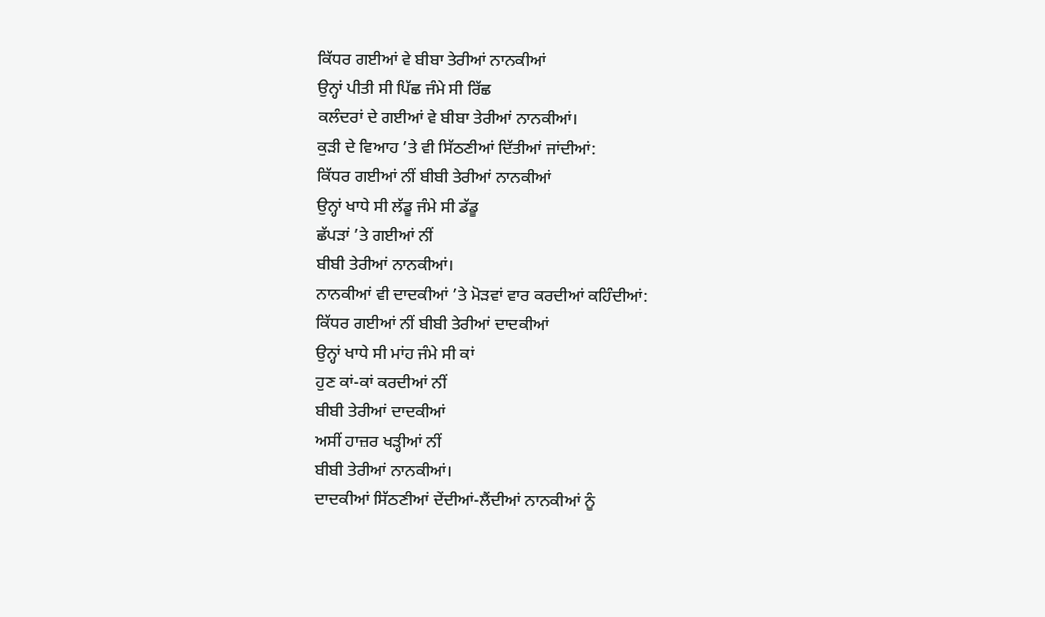ਕਿੱਧਰ ਗਈਆਂ ਵੇ ਬੀਬਾ ਤੇਰੀਆਂ ਨਾਨਕੀਆਂ
ਉਨ੍ਹਾਂ ਪੀਤੀ ਸੀ ਪਿੱਛ ਜੰਮੇ ਸੀ ਰਿੱਛ
ਕਲੰਦਰਾਂ ਦੇ ਗਈਆਂ ਵੇ ਬੀਬਾ ਤੇਰੀਆਂ ਨਾਨਕੀਆਂ।
ਕੁੜੀ ਦੇ ਵਿਆਹ ’ਤੇ ਵੀ ਸਿੱਠਣੀਆਂ ਦਿੱਤੀਆਂ ਜਾਂਦੀਆਂ:
ਕਿੱਧਰ ਗਈਆਂ ਨੀਂ ਬੀਬੀ ਤੇਰੀਆਂ ਨਾਨਕੀਆਂ
ਉਨ੍ਹਾਂ ਖਾਧੇ ਸੀ ਲੱਡੂ ਜੰਮੇ ਸੀ ਡੱਡੂ
ਛੱਪੜਾਂ ’ਤੇ ਗਈਆਂ ਨੀਂ
ਬੀਬੀ ਤੇਰੀਆਂ ਨਾਨਕੀਆਂ।
ਨਾਨਕੀਆਂ ਵੀ ਦਾਦਕੀਆਂ ’ਤੇ ਮੋੜਵਾਂ ਵਾਰ ਕਰਦੀਆਂ ਕਹਿੰਦੀਆਂ:
ਕਿੱਧਰ ਗਈਆਂ ਨੀਂ ਬੀਬੀ ਤੇਰੀਆਂ ਦਾਦਕੀਆਂ
ਉਨ੍ਹਾਂ ਖਾਧੇ ਸੀ ਮਾਂਹ ਜੰਮੇ ਸੀ ਕਾਂ
ਹੁਣ ਕਾਂ-ਕਾਂ ਕਰਦੀਆਂ ਨੀਂ
ਬੀਬੀ ਤੇਰੀਆਂ ਦਾਦਕੀਆਂ
ਅਸੀਂ ਹਾਜ਼ਰ ਖੜ੍ਹੀਆਂ ਨੀਂ
ਬੀਬੀ ਤੇਰੀਆਂ ਨਾਨਕੀਆਂ।
ਦਾਦਕੀਆਂ ਸਿੱਠਣੀਆਂ ਦੇਂਦੀਆਂ-ਲੈਂਦੀਆਂ ਨਾਨਕੀਆਂ ਨੂੰ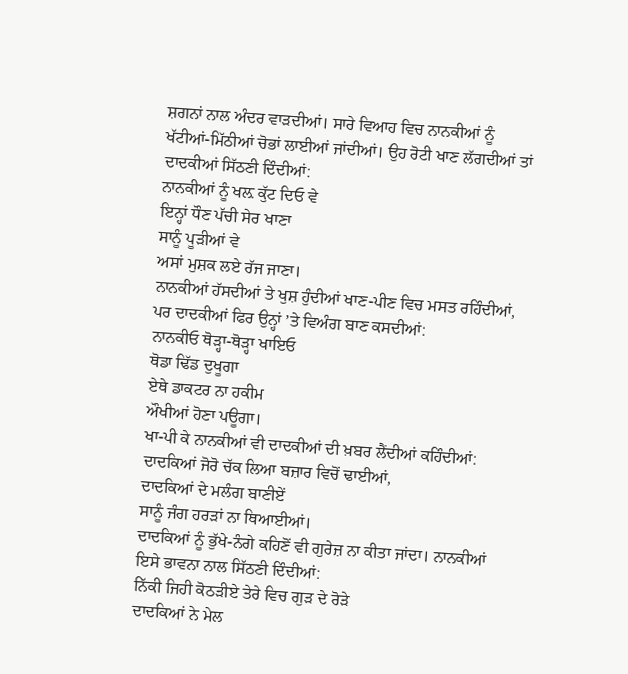ਸ਼ਗਨਾਂ ਨਾਲ ਅੰਦਰ ਵਾੜਦੀਆਂ। ਸਾਰੇ ਵਿਆਹ ਵਿਚ ਨਾਨਕੀਆਂ ਨੂੰ ਖੱਟੀਆਂ-ਮਿੱਠੀਆਂ ਚੋਭਾਂ ਲਾਈਆਂ ਜਾਂਦੀਆਂ। ਉਹ ਰੋਟੀ ਖਾਣ ਲੱਗਦੀਆਂ ਤਾਂ ਦਾਦਕੀਆਂ ਸਿੱਠਣੀ ਦਿੰਦੀਆਂ:
ਨਾਨਕੀਆਂ ਨੂੰ ਖਲ਼ ਕੁੱਟ ਦਿਓ ਵੇ
ਇਨ੍ਹਾਂ ਧੌਣ ਪੱਚੀ ਸੇਰ ਖਾਣਾ
ਸਾਨੂੰ ਪੂੜੀਆਂ ਵੇ
ਅਸਾਂ ਮੁਸ਼ਕ ਲਏ ਰੱਜ ਜਾਣਾ।
ਨਾਨਕੀਆਂ ਹੱਸਦੀਆਂ ਤੇ ਖੁਸ਼ ਹੁੰਦੀਆਂ ਖਾਣ-ਪੀਣ ਵਿਚ ਮਸਤ ਰਹਿੰਦੀਆਂ, ਪਰ ਦਾਦਕੀਆਂ ਫਿਰ ਉਨ੍ਹਾਂ ’ਤੇ ਵਿਅੰਗ ਬਾਣ ਕਸਦੀਆਂ:
ਨਾਨਕੀਓ ਥੋੜ੍ਹਾ-ਥੋੜ੍ਹਾ ਖਾਇਓ
ਥੋਡਾ ਢਿੱਡ ਦੁਖੂਗਾ
ਏਥੇ ਡਾਕਟਰ ਨਾ ਹਕੀਮ
ਔਖੀਆਂ ਹੋਣਾ ਪਊਗਾ।
ਖਾ-ਪੀ ਕੇ ਨਾਨਕੀਆਂ ਵੀ ਦਾਦਕੀਆਂ ਦੀ ਖ਼ਬਰ ਲੈਂਦੀਆਂ ਕਹਿੰਦੀਆਂ:
ਦਾਦਕਿਆਂ ਜੋਰੋ ਚੱਕ ਲਿਆ ਬਜ਼ਾਰ ਵਿਚੋਂ ਢਾਈਆਂ,
ਦਾਦਕਿਆਂ ਦੇ ਮਲੰਗ ਬਾਣੀਏਂ
ਸਾਨੂੰ ਜੰਗ ਹਰੜਾਂ ਨਾ ਥਿਆਈਆਂ।
ਦਾਦਕਿਆਂ ਨੂੰ ਭੁੱਖੇ-ਨੰਗੇ ਕਹਿਣੋਂ ਵੀ ਗੁਰੇਜ਼ ਨਾ ਕੀਤਾ ਜਾਂਦਾ। ਨਾਨਕੀਆਂ ਇਸੇ ਭਾਵਨਾ ਨਾਲ ਸਿੱਠਣੀ ਦਿੰਦੀਆਂ:
ਨਿੱਕੀ ਜਿਹੀ ਕੋਠੜੀਏ ਤੇਰੇ ਵਿਚ ਗੁੜ ਦੇ ਰੋੜੇ
ਦਾਦਕਿਆਂ ਨੇ ਮੇਲ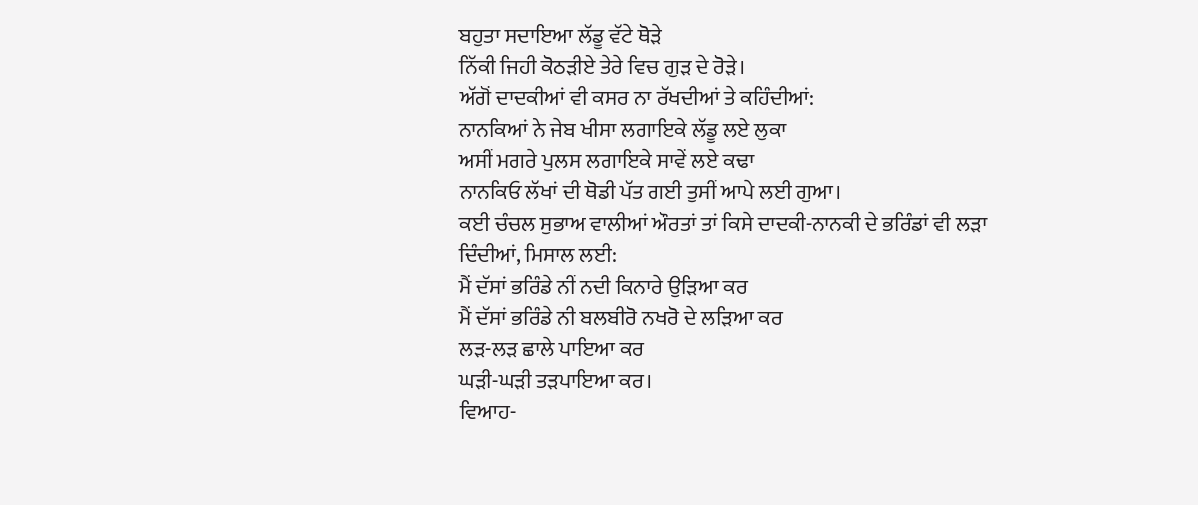ਬਹੁਤਾ ਸਦਾਇਆ ਲੱਡੂ ਵੱਟੇ ਥੋੜੇ
ਨਿੱਕੀ ਜਿਹੀ ਕੋਠੜੀਏ ਤੇਰੇ ਵਿਚ ਗੁੜ ਦੇ ਰੋੜੇ।
ਅੱਗੋਂ ਦਾਦਕੀਆਂ ਵੀ ਕਸਰ ਨਾ ਰੱਖਦੀਆਂ ਤੇ ਕਹਿੰਦੀਆਂ:
ਨਾਨਕਿਆਂ ਨੇ ਜੇਬ ਖੀਸਾ ਲਗਾਇਕੇ ਲੱਡੂ ਲਏ ਲੁਕਾ
ਅਸੀਂ ਮਗਰੇ ਪੁਲਸ ਲਗਾਇਕੇ ਸਾਵੇਂ ਲਏ ਕਢਾ
ਨਾਨਕਿਓ ਲੱਖਾਂ ਦੀ ਥੋਡੀ ਪੱਤ ਗਈ ਤੁਸੀਂ ਆਪੇ ਲਈ ਗੁਆ।
ਕਈ ਚੰਚਲ ਸੁਭਾਅ ਵਾਲੀਆਂ ਔਰਤਾਂ ਤਾਂ ਕਿਸੇ ਦਾਦਕੀ-ਨਾਨਕੀ ਦੇ ਭਰਿੰਡਾਂ ਵੀ ਲੜਾ ਦਿੰਦੀਆਂ, ਮਿਸਾਲ ਲਈ:
ਮੈਂ ਦੱਸਾਂ ਭਰਿੰਡੇ ਨੀਂ ਨਦੀ ਕਿਨਾਰੇ ਉੜਿਆ ਕਰ
ਮੈਂ ਦੱਸਾਂ ਭਰਿੰਡੇ ਨੀ ਬਲਬੀਰੋ ਨਖਰੋ ਦੇ ਲੜਿਆ ਕਰ
ਲੜ-ਲੜ ਛਾਲੇ ਪਾਇਆ ਕਰ
ਘੜੀ-ਘੜੀ ਤੜਪਾਇਆ ਕਰ।
ਵਿਆਹ-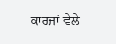ਕਾਰਜਾਂ ਵੇਲੇ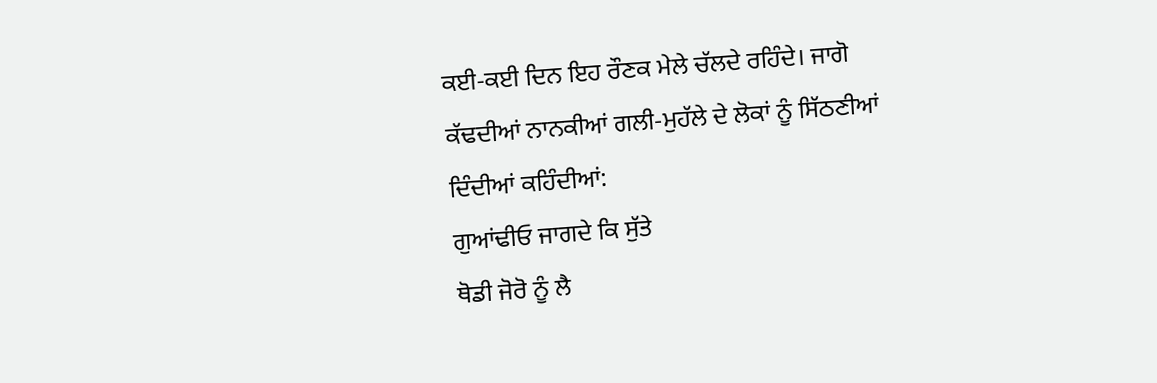ਕਈ-ਕਈ ਦਿਨ ਇਹ ਰੌਣਕ ਮੇਲੇ ਚੱਲਦੇ ਰਹਿੰਦੇ। ਜਾਗੋ ਕੱਢਦੀਆਂ ਨਾਨਕੀਆਂ ਗਲੀ-ਮੁਹੱਲੇ ਦੇ ਲੋਕਾਂ ਨੂੰ ਸਿੱਠਣੀਆਂ ਦਿੰਦੀਆਂ ਕਹਿੰਦੀਆਂ:
ਗੁਆਂਢੀਓ ਜਾਗਦੇ ਕਿ ਸੁੱਤੇ
ਥੋਡੀ ਜੋਰੋ ਨੂੰ ਲੈ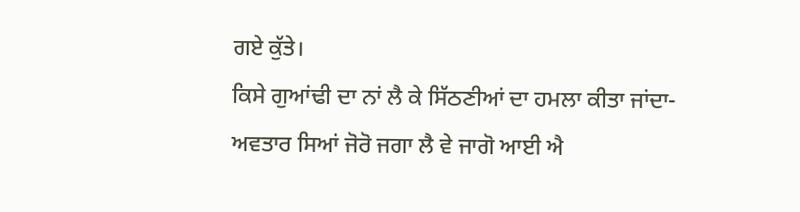ਗਏ ਕੁੱਤੇ।
ਕਿਸੇ ਗੁਆਂਢੀ ਦਾ ਨਾਂ ਲੈ ਕੇ ਸਿੱਠਣੀਆਂ ਦਾ ਹਮਲਾ ਕੀਤਾ ਜਾਂਦਾ-
ਅਵਤਾਰ ਸਿਆਂ ਜੋਰੋ ਜਗਾ ਲੈ ਵੇ ਜਾਗੋ ਆਈ ਐ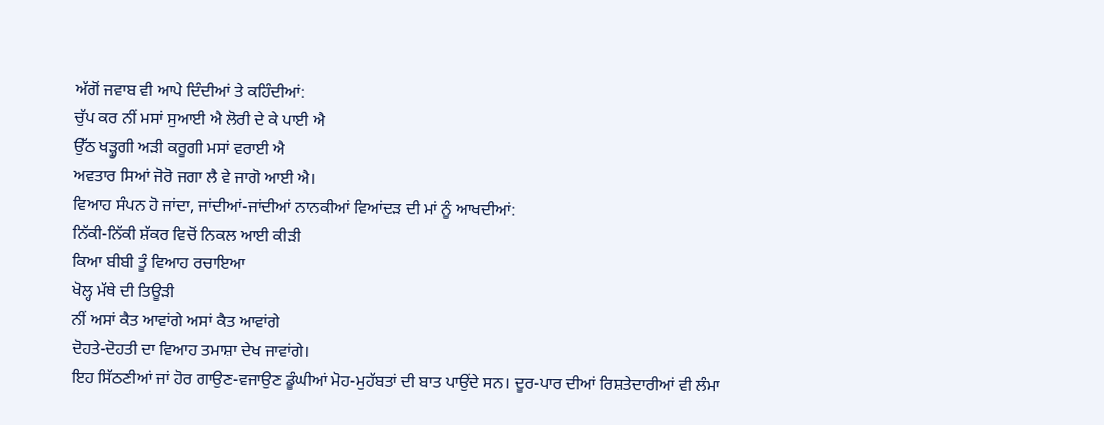ਅੱਗੋਂ ਜਵਾਬ ਵੀ ਆਪੇ ਦਿੰਦੀਆਂ ਤੇ ਕਹਿੰਦੀਆਂ:
ਚੁੱਪ ਕਰ ਨੀਂ ਮਸਾਂ ਸੁਆਈ ਐ ਲੋਰੀ ਦੇ ਕੇ ਪਾਈ ਐ
ਉੱਠ ਖੜ੍ਹੂਗੀ ਅੜੀ ਕਰੂਗੀ ਮਸਾਂ ਵਰਾਈ ਐ
ਅਵਤਾਰ ਸਿਆਂ ਜੋਰੋ ਜਗਾ ਲੈ ਵੇ ਜਾਗੋ ਆਈ ਐ।
ਵਿਆਹ ਸੰਪਨ ਹੋ ਜਾਂਦਾ, ਜਾਂਦੀਆਂ-ਜਾਂਦੀਆਂ ਨਾਨਕੀਆਂ ਵਿਆਂਦੜ ਦੀ ਮਾਂ ਨੂੰ ਆਖਦੀਆਂ:
ਨਿੱਕੀ-ਨਿੱਕੀ ਸ਼ੱਕਰ ਵਿਚੋਂ ਨਿਕਲ ਆਈ ਕੀੜੀ
ਕਿਆ ਬੀਬੀ ਤੂੰ ਵਿਆਹ ਰਚਾਇਆ
ਖੋਲ੍ਹ ਮੱਥੇ ਦੀ ਤਿਊੜੀ
ਨੀਂ ਅਸਾਂ ਕੈਤ ਆਵਾਂਗੇ ਅਸਾਂ ਕੈਤ ਆਵਾਂਗੇ
ਦੋਹਤੇ-ਦੋਹਤੀ ਦਾ ਵਿਆਹ ਤਮਾਸ਼ਾ ਦੇਖ ਜਾਵਾਂਗੇ।
ਇਹ ਸਿੱਠਣੀਆਂ ਜਾਂ ਹੋਰ ਗਾਉਣ-ਵਜਾਉਣ ਡੂੰਘੀਆਂ ਮੋਹ-ਮੁਹੱਬਤਾਂ ਦੀ ਬਾਤ ਪਾਉਂਦੇ ਸਨ। ਦੂਰ-ਪਾਰ ਦੀਆਂ ਰਿਸ਼ਤੇਦਾਰੀਆਂ ਵੀ ਲੰਮਾ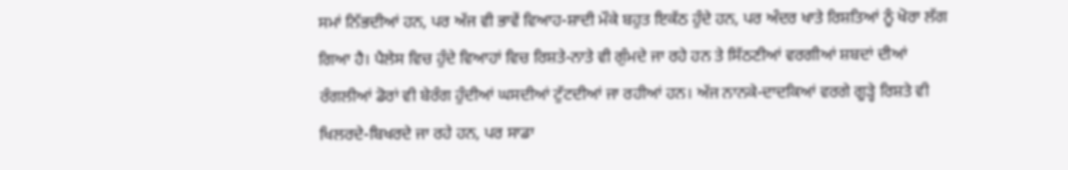ਸਮਾਂ ਨਿੱਭਦੀਆਂ ਹਨ, ਪਰ ਅੱਜ ਵੀ ਭਾਵੇਂ ਵਿਆਹ-ਸ਼ਾਦੀ ਮੌਕੇ ਬਹੁਤ ਇਕੱਠ ਹੁੰਦੇ ਹਨ, ਪਰ ਅੰਦਰ ਖਾਤੇ ਰਿਸ਼ਤਿਆਂ ਨੂੰ ਖੋਰਾ ਲੱਗ ਗਿਆ ਹੈ। ਪੈਲੇਸ ਵਿਚ ਹੁੰਦੇ ਵਿਆਹਾਂ ਵਿਚ ਰਿਸ਼ਤੇ-ਨਾਤੇ ਵੀ ਗੁੰਮਦੇ ਜਾ ਰਹੇ ਹਨ ਤੇ ਸਿੱਠਣੀਆਂ ਵਰਗੀਆਂ ਸ਼ਬਦਾਂ ਦੀਆਂ ਰੰਗਲੀਆਂ ਡੋਰਾਂ ਵੀ ਬੇਰੰਗ ਹੁੰਦੀਆਂ ਘਸਦੀਆਂ ਟੁੱਟਦੀਆਂ ਜਾ ਰਹੀਆਂ ਹਨ। ਅੱਜ ਨਾਨਕੇ-ਦਾਦਕਿਆਂ ਵਰਗੇ ਗੂੜ੍ਹੇ ਰਿਸ਼ਤੇ ਵੀ ਖਿਲਰਦੇ-ਬਿਖਰਦੇ ਜਾ ਰਹੇ ਹਨ, ਪਰ ਸਾਡਾ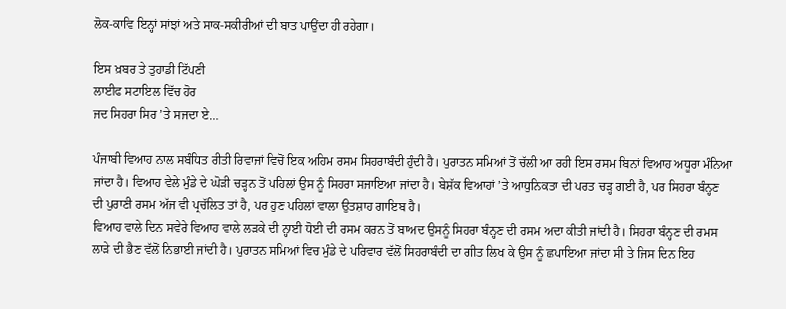ਲੋਕ-ਕਾਵਿ ਇਨ੍ਹਾਂ ਸਾਂਝਾਂ ਅਤੇ ਸਾਕ-ਸਕੀਰੀਆਂ ਦੀ ਬਾਤ ਪਾਉਂਦਾ ਹੀ ਰਹੇਗਾ।

ਇਸ ਖ਼ਬਰ ਤੇ ਤੁਹਾਡੀ ਟਿੱਪਣੀ
ਲਾਈਫ ਸਟਾਇਲ ਵਿੱਚ ਹੋਰ
ਜਦ ਸਿਹਰਾ ਸਿਰ ’ਤੇ ਸਜਦਾ ਏ…

ਪੰਜਾਬੀ ਵਿਆਹ ਨਾਲ ਸਬੰਧਿਤ ਰੀਤੀ ਰਿਵਾਜਾਂ ਵਿਚੋਂ ਇਕ ਅਹਿਮ ਰਸਮ ਸਿਹਰਾਬੰਦੀ ਹੁੰਦੀ ਹੈ। ਪੁਰਾਤਨ ਸਮਿਆਂ ਤੋਂ ਚੱਲੀ ਆ ਰਹੀ ਇਸ ਰਸਮ ਬਿਨਾਂ ਵਿਆਹ ਅਧੂਰਾ ਮੰਨਿਆ ਜਾਂਦਾ ਹੈ। ਵਿਆਹ ਵੇਲੇ ਮੁੰਡੇ ਦੇ ਘੋੜੀ ਚੜ੍ਹਨ ਤੋਂ ਪਹਿਲਾਂ ਉਸ ਨੂੰ ਸਿਹਰਾ ਸਜਾਇਆ ਜਾਂਦਾ ਹੈ। ਬੇਸ਼ੱਕ ਵਿਆਹਾਂ ’ਤੇ ਆਧੁਨਿਕਤਾ ਦੀ ਪਰਤ ਚੜ੍ਹ ਗਈ ਹੈ, ਪਰ ਸਿਹਰਾ ਬੰਨ੍ਹਣ ਦੀ ਪੁਰਾਣੀ ਰਸਮ ਅੱਜ ਵੀ ਪ੍ਰਚੱਲਿਤ ਤਾਂ ਹੈ, ਪਰ ਹੁਣ ਪਹਿਲਾਂ ਵਾਲਾ ਉਤਸ਼ਾਹ ਗਾਇਬ ਹੈ।
ਵਿਆਹ ਵਾਲੇ ਦਿਨ ਸਵੇਰੇ ਵਿਆਹ ਵਾਲੇ ਲੜਕੇ ਦੀ ਨ੍ਹਾਈ ਧੋਈ ਦੀ ਰਸਮ ਕਰਨ ਤੋਂ ਬਾਅਦ ਉਸਨੂੰ ਸਿਹਰਾ ਬੰਨ੍ਹਣ ਦੀ ਰਸਮ ਅਦਾ ਕੀਤੀ ਜਾਂਦੀ ਹੈ। ਸਿਹਰਾ ਬੰਨ੍ਹਣ ਦੀ ਰਮਸ ਲਾੜੇ ਦੀ ਭੈਣ ਵੱਲੋਂ ਨਿਭਾਈ ਜਾਂਦੀ ਹੈ। ਪੁਰਾਤਨ ਸਮਿਆਂ ਵਿਚ ਮੁੰਡੇ ਦੇ ਪਰਿਵਾਰ ਵੱਲੋਂ ਸਿਹਰਾਬੰਦੀ ਦਾ ਗੀਤ ਲਿਖ ਕੇ ਉਸ ਨੂੰ ਛਪਾਇਆ ਜਾਂਦਾ ਸੀ ਤੇ ਜਿਸ ਦਿਨ ਇਹ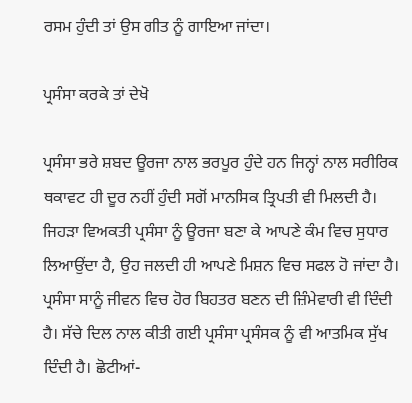ਰਸਮ ਹੁੰਦੀ ਤਾਂ ਉਸ ਗੀਤ ਨੂੰ ਗਾਇਆ ਜਾਂਦਾ।

ਪ੍ਰਸੰਸਾ ਕਰਕੇ ਤਾਂ ਦੇਖੋ

ਪ੍ਰਸੰਸਾ ਭਰੇ ਸ਼ਬਦ ਊਰਜਾ ਨਾਲ ਭਰਪੂਰ ਹੁੰਦੇ ਹਨ ਜਿਨ੍ਹਾਂ ਨਾਲ ਸਰੀਰਿਕ ਥਕਾਵਟ ਹੀ ਦੂਰ ਨਹੀਂ ਹੁੰਦੀ ਸਗੋਂ ਮਾਨਸਿਕ ਤ੍ਰਿਪਤੀ ਵੀ ਮਿਲਦੀ ਹੈ। ਜਿਹੜਾ ਵਿਅਕਤੀ ਪ੍ਰਸੰਸਾ ਨੂੰ ਊਰਜਾ ਬਣਾ ਕੇ ਆਪਣੇ ਕੰਮ ਵਿਚ ਸੁਧਾਰ ਲਿਆਉਂਦਾ ਹੈ, ਉਹ ਜਲਦੀ ਹੀ ਆਪਣੇ ਮਿਸ਼ਨ ਵਿਚ ਸਫਲ ਹੋ ਜਾਂਦਾ ਹੈ। ਪ੍ਰਸੰਸਾ ਸਾਨੂੰ ਜੀਵਨ ਵਿਚ ਹੋਰ ਬਿਹਤਰ ਬਣਨ ਦੀ ਜ਼ਿੰਮੇਵਾਰੀ ਵੀ ਦਿੰਦੀ ਹੈ। ਸੱਚੇ ਦਿਲ ਨਾਲ ਕੀਤੀ ਗਈ ਪ੍ਰਸੰਸਾ ਪ੍ਰਸੰਸਕ ਨੂੰ ਵੀ ਆਤਮਿਕ ਸੁੱਖ ਦਿੰਦੀ ਹੈ। ਛੋਟੀਆਂ-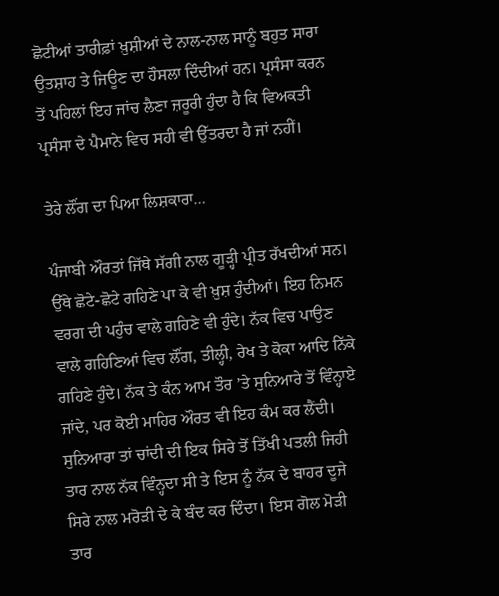ਛੋਟੀਆਂ ਤਾਰੀਫ਼ਾਂ ਖ਼ੁਸ਼ੀਆਂ ਦੇ ਨਾਲ-ਨਾਲ ਸਾਨੂੰ ਬਹੁਤ ਸਾਰਾ ਉਤਸ਼ਾਹ ਤੇ ਜਿਊਣ ਦਾ ਹੌਸਲਾ ਦਿੰਦੀਆਂ ਹਨ। ਪ੍ਰਸੰਸਾ ਕਰਨ ਤੋਂ ਪਹਿਲਾਂ ਇਹ ਜਾਂਚ ਲੈਣਾ ਜ਼ਰੂਰੀ ਹੁੰਦਾ ਹੈ ਕਿ ਵਿਅਕਤੀ ਪ੍ਰਸੰਸਾ ਦੇ ਪੈਮਾਨੇ ਵਿਚ ਸਹੀ ਵੀ ਉੱਤਰਦਾ ਹੈ ਜਾਂ ਨਹੀਂ।

ਤੇਰੇ ਲੌਂਗ ਦਾ ਪਿਆ ਲਿਸ਼ਕਾਰਾ…

ਪੰਜਾਬੀ ਔਰਤਾਂ ਜਿੱਥੇ ਸੱਗੀ ਨਾਲ ਗੂੜ੍ਹੀ ਪ੍ਰੀਤ ਰੱਖਦੀਆਂ ਸਨ। ਉੱਥੇ ਛੋਟੇ-ਛੋਟੇ ਗਹਿਣੇ ਪਾ ਕੇ ਵੀ ਖ਼ੁਸ਼ ਹੁੰਦੀਆਂ। ਇਹ ਨਿਮਨ ਵਰਗ ਦੀ ਪਹੁੰਚ ਵਾਲੇ ਗਹਿਣੇ ਵੀ ਹੁੰਦੇ। ਨੱਕ ਵਿਚ ਪਾਉਣ ਵਾਲੇ ਗਹਿਣਿਆਂ ਵਿਚ ਲੌਂਗ, ਤੀਲ੍ਹੀ, ਰੇਖ ਤੇ ਕੋਕਾ ਆਦਿ ਨਿੱਕੇ ਗਹਿਣੇ ਹੁੰਦੇ। ਨੱਕ ਤੇ ਕੰਨ ਆਮ ਤੌਰ ’ਤੇ ਸੁਨਿਆਰੇ ਤੋਂ ਵਿੰਨ੍ਹਾਏ ਜਾਂਦੇ, ਪਰ ਕੋਈ ਮਾਹਿਰ ਔਰਤ ਵੀ ਇਹ ਕੰਮ ਕਰ ਲੈਂਦੀ। ਸੁਨਿਆਰਾ ਤਾਂ ਚਾਂਦੀ ਦੀ ਇਕ ਸਿਰੇ ਤੋਂ ਤਿੱਖੀ ਪਤਲੀ ਜਿਹੀ ਤਾਰ ਨਾਲ ਨੱਕ ਵਿੰਨ੍ਹਦਾ ਸੀ ਤੇ ਇਸ ਨੂੰ ਨੱਕ ਦੇ ਬਾਹਰ ਦੂਜੇ ਸਿਰੇ ਨਾਲ ਮਰੋੜੀ ਦੇ ਕੇ ਬੰਦ ਕਰ ਦਿੰਦਾ। ਇਸ ਗੋਲ ਮੋੜੀ ਤਾਰ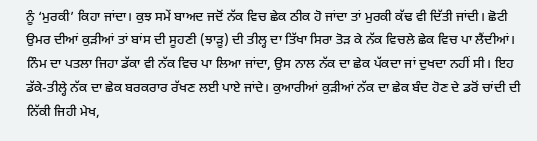ਨੂੰ ‘ਮੁਰਕੀ’ ਕਿਹਾ ਜਾਂਦਾ। ਕੁਝ ਸਮੇਂ ਬਾਅਦ ਜਦੋਂ ਨੱਕ ਵਿਚ ਛੇਕ ਠੀਕ ਹੋ ਜਾਂਦਾ ਤਾਂ ਮੁਰਕੀ ਕੱਢ ਵੀ ਦਿੱਤੀ ਜਾਂਦੀ। ਛੋਟੀ ਉਮਰ ਦੀਆਂ ਕੁੜੀਆਂ ਤਾਂ ਬਾਂਸ ਦੀ ਸੂਹਣੀ (ਝਾੜੂ) ਦੀ ਤੀਲ੍ਹ ਦਾ ਤਿੱਖਾ ਸਿਰਾ ਤੋੜ ਕੇ ਨੱਕ ਵਿਚਲੇ ਛੇਕ ਵਿਚ ਪਾ ਲੈਂਦੀਆਂ। ਨਿੰਮ ਦਾ ਪਤਲਾ ਜਿਹਾ ਡੱਕਾ ਵੀ ਨੱਕ ਵਿਚ ਪਾ ਲਿਆ ਜਾਂਦਾ, ਉਸ ਨਾਲ ਨੱਕ ਦਾ ਛੇਕ ਪੱਕਦਾ ਜਾਂ ਦੁਖਦਾ ਨਹੀਂ ਸੀ। ਇਹ ਡੱਕੇ-ਤੀਲ੍ਹੇ ਨੱਕ ਦਾ ਛੇਕ ਬਰਕਰਾਰ ਰੱਖਣ ਲਈ ਪਾਏ ਜਾਂਦੇ। ਕੁਆਰੀਆਂ ਕੁੜੀਆਂ ਨੱਕ ਦਾ ਛੇਕ ਬੰਦ ਹੋਣ ਦੇ ਡਰੋਂ ਚਾਂਦੀ ਦੀ ਨਿੱਕੀ ਜਿਹੀ ਮੇਖ,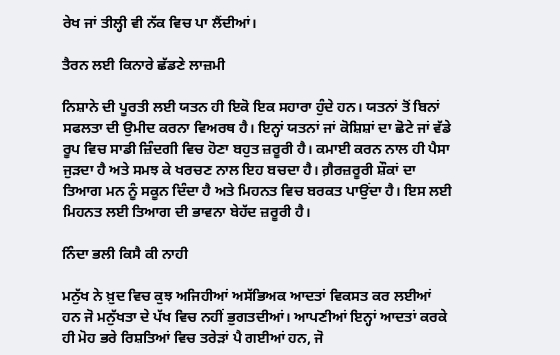ਰੇਖ ਜਾਂ ਤੀਲ੍ਹੀ ਵੀ ਨੱਕ ਵਿਚ ਪਾ ਲੈਂਦੀਆਂ।

ਤੈਰਨ ਲਈ ਕਿਨਾਰੇ ਛੱਡਣੇ ਲਾਜ਼ਮੀ

ਨਿਸ਼ਾਨੇ ਦੀ ਪੂਰਤੀ ਲਈ ਯਤਨ ਹੀ ਇਕੋ ਇਕ ਸਹਾਰਾ ਹੁੰਦੇ ਹਨ। ਯਤਨਾਂ ਤੋਂ ਬਿਨਾਂ ਸਫਲਤਾ ਦੀ ਉਮੀਦ ਕਰਨਾ ਵਿਅਰਥ ਹੈ। ਇਨ੍ਹਾਂ ਯਤਨਾਂ ਜਾਂ ਕੋਸ਼ਿਸ਼ਾਂ ਦਾ ਛੋਟੇ ਜਾਂ ਵੱਡੇ ਰੂਪ ਵਿਚ ਸਾਡੀ ਜ਼ਿੰਦਗੀ ਵਿਚ ਹੋਣਾ ਬਹੁਤ ਜ਼ਰੂਰੀ ਹੈ। ਕਮਾਈ ਕਰਨ ਨਾਲ ਹੀ ਪੈਸਾ ਜੁੜਦਾ ਹੈ ਅਤੇ ਸਮਝ ਕੇ ਖਰਚਣ ਨਾਲ ਇਹ ਬਚਦਾ ਹੈ। ਗ਼ੈਰਜ਼ਰੂਰੀ ਸ਼ੌਕਾਂ ਦਾ ਤਿਆਗ ਮਨ ਨੂੰ ਸਕੂਨ ਦਿੰਦਾ ਹੈ ਅਤੇ ਮਿਹਨਤ ਵਿਚ ਬਰਕਤ ਪਾਉਂਦਾ ਹੈ। ਇਸ ਲਈ ਮਿਹਨਤ ਲਈ ਤਿਆਗ ਦੀ ਭਾਵਨਾ ਬੇਹੱਦ ਜ਼ਰੂਰੀ ਹੈ।

ਨਿੰਦਾ ਭਲੀ ਕਿਸੈ ਕੀ ਨਾਹੀ

ਮਨੁੱਖ ਨੇ ਖ਼ੁਦ ਵਿਚ ਕੁਝ ਅਜਿਹੀਆਂ ਅਸੱਭਿਅਕ ਆਦਤਾਂ ਵਿਕਸਤ ਕਰ ਲਈਆਂ ਹਨ ਜੋ ਮਨੁੱਖਤਾ ਦੇ ਪੱਖ ਵਿਚ ਨਹੀਂ ਭੁਗਤਦੀਆਂ। ਆਪਣੀਆਂ ਇਨ੍ਹਾਂ ਆਦਤਾਂ ਕਰਕੇ ਹੀ ਮੋਹ ਭਰੇ ਰਿਸ਼ਤਿਆਂ ਵਿਚ ਤਰੇੜਾਂ ਪੈ ਗਈਆਂ ਹਨ, ਜੋ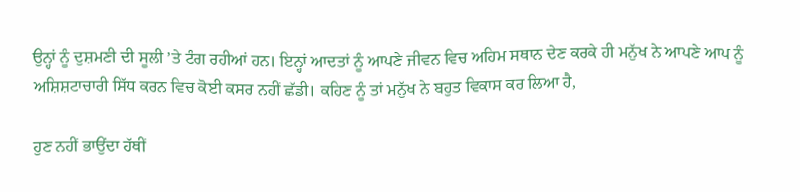ਉਨ੍ਹਾਂ ਨੂੰ ਦੁਸ਼ਮਣੀ ਦੀ ਸੂਲੀ ’ਤੇ ਟੰਗ ਰਹੀਆਂ ਹਨ। ਇਨ੍ਹਾਂ ਆਦਤਾਂ ਨੂੰ ਆਪਣੇ ਜੀਵਨ ਵਿਚ ਅਹਿਮ ਸਥਾਨ ਦੇਣ ਕਰਕੇ ਹੀ ਮਨੁੱਖ ਨੇ ਆਪਣੇ ਆਪ ਨੂੰ ਅਸ਼ਿਸ਼ਟਾਚਾਰੀ ਸਿੱਧ ਕਰਨ ਵਿਚ ਕੋਈ ਕਸਰ ਨਹੀਂ ਛੱਡੀ। ਕਹਿਣ ਨੂੰ ਤਾਂ ਮਨੁੱਖ ਨੇ ਬਹੁਤ ਵਿਕਾਸ ਕਰ ਲਿਆ ਹੈ,

ਹੁਣ ਨਹੀਂ ਭਾਉਂਦਾ ਹੱਥੀਂ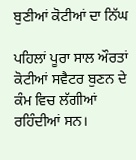ਬੁਣੀਆਂ ਕੋਟੀਆਂ ਦਾ ਨਿੱਘ

ਪਹਿਲਾਂ ਪੂਰਾ ਸਾਲ ਔਰਤਾਂ ਕੋਟੀਆਂ ਸਵੈਟਰ ਬੁਣਨ ਦੇ ਕੰਮ ਵਿਚ ਲੱਗੀਆਂ ਰਹਿੰਦੀਆਂ ਸਨ।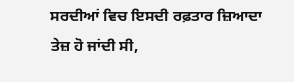ਸਰਦੀਆਂ ਵਿਚ ਇਸਦੀ ਰਫ਼ਤਾਰ ਜ਼ਿਆਦਾ ਤੇਜ਼ ਹੋ ਜਾਂਦੀ ਸੀ,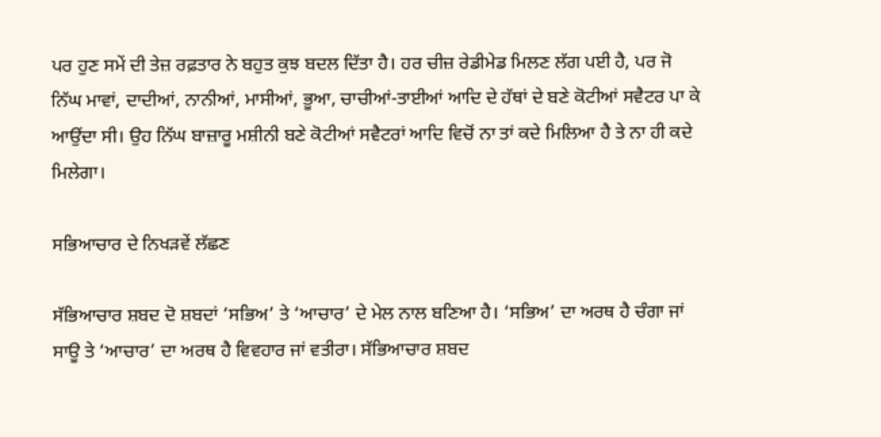ਪਰ ਹੁਣ ਸਮੇਂ ਦੀ ਤੇਜ਼ ਰਫ਼ਤਾਰ ਨੇ ਬਹੁਤ ਕੁਝ ਬਦਲ ਦਿੱਤਾ ਹੈ। ਹਰ ਚੀਜ਼ ਰੇਡੀਮੇਡ ਮਿਲਣ ਲੱਗ ਪਈ ਹੈ, ਪਰ ਜੋ ਨਿੱਘ ਮਾਵਾਂ, ਦਾਦੀਆਂ, ਨਾਨੀਆਂ, ਮਾਸੀਆਂ, ਭੂਆ, ਚਾਚੀਆਂ-ਤਾਈਆਂ ਆਦਿ ਦੇ ਹੱਥਾਂ ਦੇ ਬਣੇ ਕੋਟੀਆਂ ਸਵੈਟਰ ਪਾ ਕੇ ਆਉਂਦਾ ਸੀ। ਉਹ ਨਿੱਘ ਬਾਜ਼ਾਰੂ ਮਸ਼ੀਨੀ ਬਣੇ ਕੋਟੀਆਂ ਸਵੈਟਰਾਂ ਆਦਿ ਵਿਚੋਂ ਨਾ ਤਾਂ ਕਦੇ ਮਿਲਿਆ ਹੈ ਤੇ ਨਾ ਹੀ ਕਦੇ ਮਿਲੇਗਾ।

ਸਭਿਆਚਾਰ ਦੇ ਨਿਖੜਵੇਂ ਲੱਛਣ

ਸੱਭਿਆਚਾਰ ਸ਼ਬਦ ਦੋ ਸ਼ਬਦਾਂ ‘ਸਭਿਅ’ ਤੇ ‘ਆਚਾਰ’ ਦੇ ਮੇਲ ਨਾਲ ਬਣਿਆ ਹੈ। ‘ਸਭਿਅ’ ਦਾ ਅਰਥ ਹੈ ਚੰਗਾ ਜਾਂ ਸਾਊ ਤੇ ‘ਆਚਾਰ’ ਦਾ ਅਰਥ ਹੈ ਵਿਵਹਾਰ ਜਾਂ ਵਤੀਰਾ। ਸੱਭਿਆਚਾਰ ਸ਼ਬਦ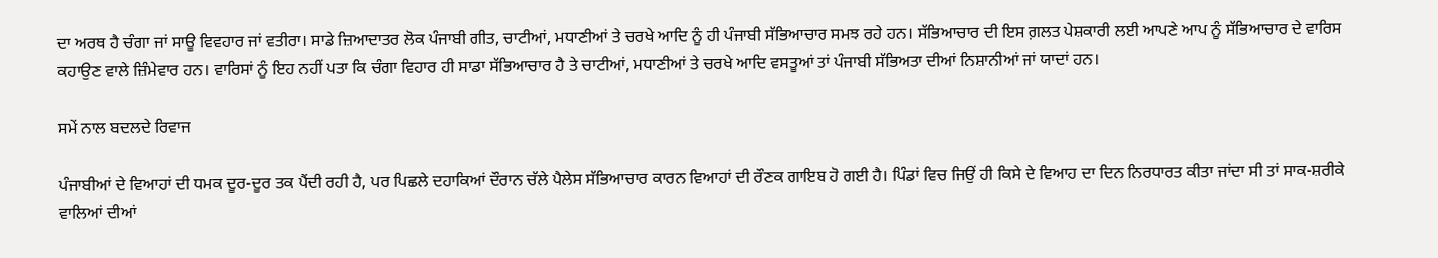ਦਾ ਅਰਥ ਹੈ ਚੰਗਾ ਜਾਂ ਸਾਊ ਵਿਵਹਾਰ ਜਾਂ ਵਤੀਰਾ। ਸਾਡੇ ਜ਼ਿਆਦਾਤਰ ਲੋਕ ਪੰਜਾਬੀ ਗੀਤ, ਚਾਟੀਆਂ, ਮਧਾਣੀਆਂ ਤੇ ਚਰਖੇ ਆਦਿ ਨੂੰ ਹੀ ਪੰਜਾਬੀ ਸੱਭਿਆਚਾਰ ਸਮਝ ਰਹੇ ਹਨ। ਸੱਭਿਆਚਾਰ ਦੀ ਇਸ ਗ਼ਲਤ ਪੇਸ਼ਕਾਰੀ ਲਈ ਆਪਣੇ ਆਪ ਨੂੰ ਸੱਭਿਆਚਾਰ ਦੇ ਵਾਰਿਸ ਕਹਾਉਣ ਵਾਲੇ ਜ਼ਿੰਮੇਵਾਰ ਹਨ। ਵਾਰਿਸਾਂ ਨੂੰ ਇਹ ਨਹੀਂ ਪਤਾ ਕਿ ਚੰਗਾ ਵਿਹਾਰ ਹੀ ਸਾਡਾ ਸੱਭਿਆਚਾਰ ਹੈ ਤੇ ਚਾਟੀਆਂ, ਮਧਾਣੀਆਂ ਤੇ ਚਰਖੇ ਆਦਿ ਵਸਤੂਆਂ ਤਾਂ ਪੰਜਾਬੀ ਸੱਭਿਅਤਾ ਦੀਆਂ ਨਿਸ਼ਾਨੀਆਂ ਜਾਂ ਯਾਦਾਂ ਹਨ।

ਸਮੇਂ ਨਾਲ ਬਦਲਦੇ ਰਿਵਾਜ

ਪੰਜਾਬੀਆਂ ਦੇ ਵਿਆਹਾਂ ਦੀ ਧਮਕ ਦੂਰ-ਦੂਰ ਤਕ ਪੈਂਦੀ ਰਹੀ ਹੈ, ਪਰ ਪਿਛਲੇ ਦਹਾਕਿਆਂ ਦੌਰਾਨ ਚੱਲੇ ਪੈਲੇਸ ਸੱਭਿਆਚਾਰ ਕਾਰਨ ਵਿਆਹਾਂ ਦੀ ਰੌਣਕ ਗਾਇਬ ਹੋ ਗਈ ਹੈ। ਪਿੰਡਾਂ ਵਿਚ ਜਿਉਂ ਹੀ ਕਿਸੇ ਦੇ ਵਿਆਹ ਦਾ ਦਿਨ ਨਿਰਧਾਰਤ ਕੀਤਾ ਜਾਂਦਾ ਸੀ ਤਾਂ ਸਾਕ-ਸ਼ਰੀਕੇ ਵਾਲਿਆਂ ਦੀਆਂ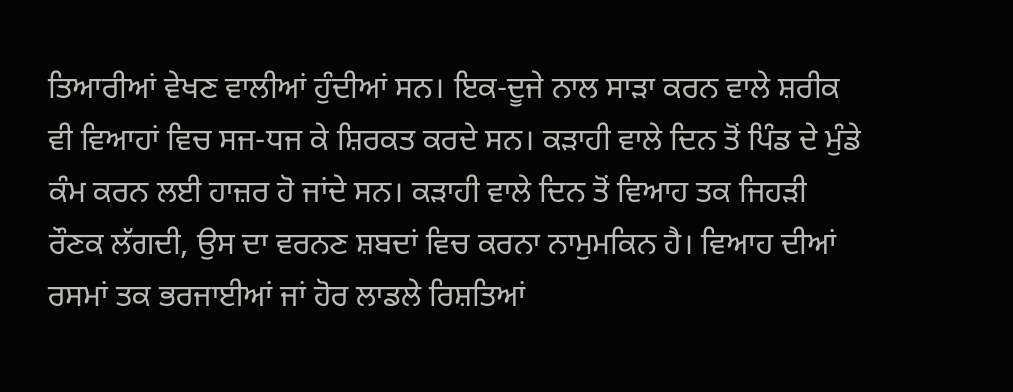ਤਿਆਰੀਆਂ ਵੇਖਣ ਵਾਲੀਆਂ ਹੁੰਦੀਆਂ ਸਨ। ਇਕ-ਦੂਜੇ ਨਾਲ ਸਾੜਾ ਕਰਨ ਵਾਲੇ ਸ਼ਰੀਕ ਵੀ ਵਿਆਹਾਂ ਵਿਚ ਸਜ-ਧਜ ਕੇ ਸ਼ਿਰਕਤ ਕਰਦੇ ਸਨ। ਕੜਾਹੀ ਵਾਲੇ ਦਿਨ ਤੋਂ ਪਿੰਡ ਦੇ ਮੁੰਡੇ ਕੰਮ ਕਰਨ ਲਈ ਹਾਜ਼ਰ ਹੋ ਜਾਂਦੇ ਸਨ। ਕੜਾਹੀ ਵਾਲੇ ਦਿਨ ਤੋਂ ਵਿਆਹ ਤਕ ਜਿਹੜੀ ਰੌਣਕ ਲੱਗਦੀ, ਉਸ ਦਾ ਵਰਨਣ ਸ਼ਬਦਾਂ ਵਿਚ ਕਰਨਾ ਨਾਮੁਮਕਿਨ ਹੈ। ਵਿਆਹ ਦੀਆਂ ਰਸਮਾਂ ਤਕ ਭਰਜਾਈਆਂ ਜਾਂ ਹੋਰ ਲਾਡਲੇ ਰਿਸ਼ਤਿਆਂ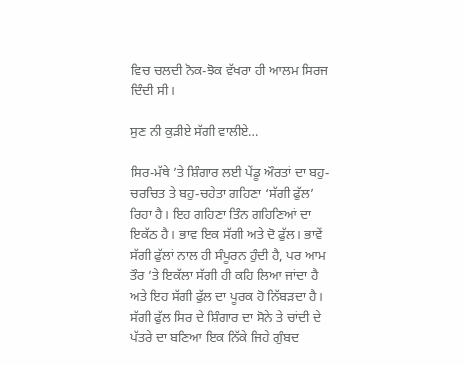ਵਿਚ ਚਲਦੀ ਨੋਕ-ਝੋਕ ਵੱਖਰਾ ਹੀ ਆਲਮ ਸਿਰਜ ਦਿੰਦੀ ਸੀ।

ਸੁਣ ਨੀ ਕੁੜੀਏ ਸੱਗੀ ਵਾਲੀਏ…

ਸਿਰ-ਮੱਥੇ ’ਤੇ ਸ਼ਿੰਗਾਰ ਲਈ ਪੇਂਡੂ ਔਰਤਾਂ ਦਾ ਬਹੁ-ਚਰਚਿਤ ਤੇ ਬਹੁ-ਚਹੇਤਾ ਗਹਿਣਾ ‘ਸੱਗੀ ਫੁੱਲ’ ਰਿਹਾ ਹੈ। ਇਹ ਗਹਿਣਾ ਤਿੰਨ ਗਹਿਣਿਆਂ ਦਾ ਇਕੱਠ ਹੈ। ਭਾਵ ਇਕ ਸੱਗੀ ਅਤੇ ਦੋ ਫੁੱਲ। ਭਾਵੇਂ ਸੱਗੀ ਫੁੱਲਾਂ ਨਾਲ ਹੀ ਸੰਪੂਰਨ ਹੁੰਦੀ ਹੈ, ਪਰ ਆਮ ਤੌਰ ’ਤੇ ਇਕੱਲਾ ਸੱਗੀ ਹੀ ਕਹਿ ਲਿਆ ਜਾਂਦਾ ਹੈ ਅਤੇ ਇਹ ਸੱਗੀ ਫੁੱਲ ਦਾ ਪੂਰਕ ਹੋ ਨਿੱਬੜਦਾ ਹੈ। ਸੱਗੀ ਫੁੱਲ ਸਿਰ ਦੇ ਸ਼ਿੰਗਾਰ ਦਾ ਸੋਨੇ ਤੇ ਚਾਂਦੀ ਦੇ ਪੱਤਰੇ ਦਾ ਬਣਿਆ ਇਕ ਨਿੱਕੇ ਜਿਹੇ ਗੁੰਬਦ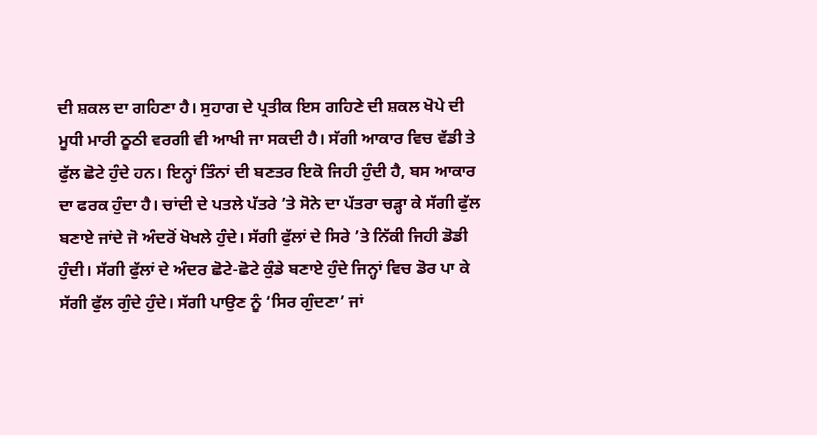ਦੀ ਸ਼ਕਲ ਦਾ ਗਹਿਣਾ ਹੈ। ਸੁਹਾਗ ਦੇ ਪ੍ਰਤੀਕ ਇਸ ਗਹਿਣੇ ਦੀ ਸ਼ਕਲ ਖੋਪੇ ਦੀ ਮੂਧੀ ਮਾਰੀ ਠੂਠੀ ਵਰਗੀ ਵੀ ਆਖੀ ਜਾ ਸਕਦੀ ਹੈ। ਸੱਗੀ ਆਕਾਰ ਵਿਚ ਵੱਡੀ ਤੇ ਫੁੱਲ ਛੋਟੇ ਹੁੰਦੇ ਹਨ। ਇਨ੍ਹਾਂ ਤਿੰਨਾਂ ਦੀ ਬਣਤਰ ਇਕੋ ਜਿਹੀ ਹੁੰਦੀ ਹੈ, ਬਸ ਆਕਾਰ ਦਾ ਫਰਕ ਹੁੰਦਾ ਹੈ। ਚਾਂਦੀ ਦੇ ਪਤਲੇ ਪੱਤਰੇ ’ਤੇ ਸੋਨੇ ਦਾ ਪੱਤਰਾ ਚੜ੍ਹਾ ਕੇ ਸੱਗੀ ਫੁੱਲ ਬਣਾਏ ਜਾਂਦੇ ਜੋ ਅੰਦਰੋਂ ਖੋਖਲੇ ਹੁੰਦੇ। ਸੱਗੀ ਫੁੱਲਾਂ ਦੇ ਸਿਰੇ ’ਤੇ ਨਿੱਕੀ ਜਿਹੀ ਡੋਡੀ ਹੁੰਦੀ। ਸੱਗੀ ਫੁੱਲਾਂ ਦੇ ਅੰਦਰ ਛੋਟੇ-ਛੋਟੇ ਕੁੰਡੇ ਬਣਾਏ ਹੁੰਦੇ ਜਿਨ੍ਹਾਂ ਵਿਚ ਡੋਰ ਪਾ ਕੇ ਸੱਗੀ ਫੁੱਲ ਗੁੰਦੇ ਹੁੰਦੇ। ਸੱਗੀ ਪਾਉਣ ਨੂੰ ‘ਸਿਰ ਗੁੰਦਣਾ’ ਜਾਂ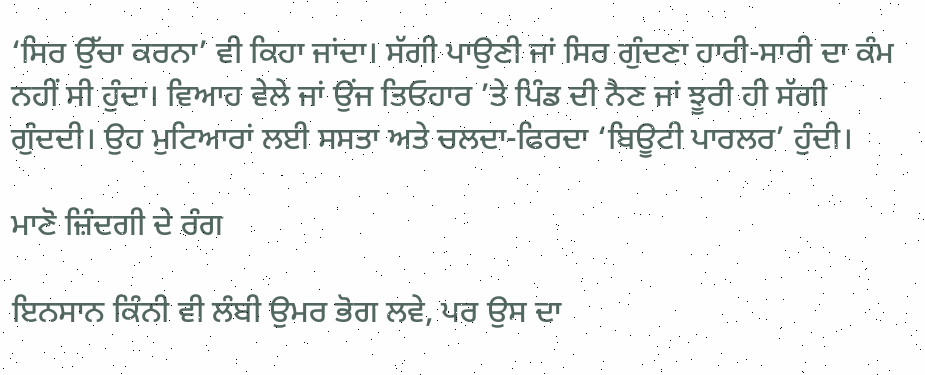‘ਸਿਰ ਉੱਚਾ ਕਰਨਾ’ ਵੀ ਕਿਹਾ ਜਾਂਦਾ। ਸੱਗੀ ਪਾਉਣੀ ਜਾਂ ਸਿਰ ਗੁੰਦਣਾ ਹਾਰੀ-ਸਾਰੀ ਦਾ ਕੰਮ ਨਹੀਂ ਸੀ ਹੁੰਦਾ। ਵਿਆਹ ਵੇਲੇ ਜਾਂ ਉਂਜ ਤਿਓਹਾਰ ’ਤੇ ਪਿੰਡ ਦੀ ਨੈਣ ਜਾਂ ਝੂਰੀ ਹੀ ਸੱਗੀ ਗੁੰਦਦੀ। ਉਹ ਮੁਟਿਆਰਾਂ ਲਈ ਸਸਤਾ ਅਤੇ ਚਲਦਾ-ਫਿਰਦਾ ‘ਬਿਊਟੀ ਪਾਰਲਰ’ ਹੁੰਦੀ।

ਮਾਣੋ ਜ਼ਿੰਦਗੀ ਦੇ ਰੰਗ

ਇਨਸਾਨ ਕਿੰਨੀ ਵੀ ਲੰਬੀ ਉਮਰ ਭੋਗ ਲਵੇ, ਪਰ ਉਸ ਦਾ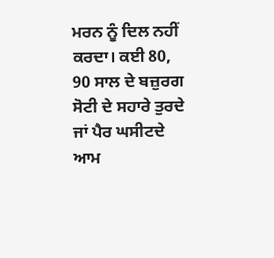ਮਰਨ ਨੂੰ ਦਿਲ ਨਹੀਂ ਕਰਦਾ। ਕਈ 80, 90 ਸਾਲ ਦੇ ਬਜ਼ੁਰਗ ਸੋਟੀ ਦੇ ਸਹਾਰੇ ਤੁਰਦੇ ਜਾਂ ਪੈਰ ਘਸੀਟਦੇ ਆਮ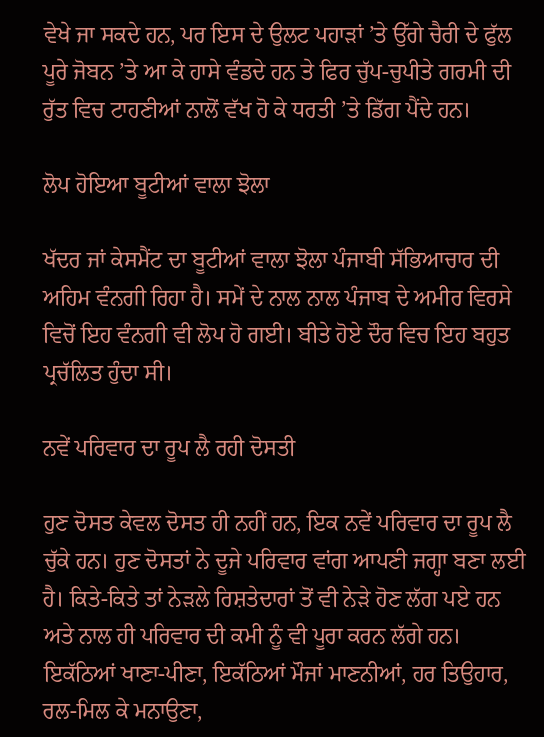ਵੇਖੇ ਜਾ ਸਕਦੇ ਹਨ, ਪਰ ਇਸ ਦੇ ਉਲਟ ਪਹਾੜਾਂ ’ਤੇ ਉੱਗੇ ਚੈਰੀ ਦੇ ਫੁੱਲ ਪੂਰੇ ਜੋਬਨ ’ਤੇ ਆ ਕੇ ਹਾਸੇ ਵੰਡਦੇ ਹਨ ਤੇ ਫਿਰ ਚੁੱਪ-ਚੁਪੀਤੇ ਗਰਮੀ ਦੀ ਰੁੱਤ ਵਿਚ ਟਾਹਣੀਆਂ ਨਾਲੋਂ ਵੱਖ ਹੋ ਕੇ ਧਰਤੀ ’ਤੇ ਡਿੱਗ ਪੈਂਦੇ ਹਨ।

ਲੋਪ ਹੋਇਆ ਬੂਟੀਆਂ ਵਾਲਾ ਝੋਲਾ

ਖੱਦਰ ਜਾਂ ਕੇਸਮੈਂਟ ਦਾ ਬੂਟੀਆਂ ਵਾਲਾ ਝੋਲਾ ਪੰਜਾਬੀ ਸੱਭਿਆਚਾਰ ਦੀ ਅਹਿਮ ਵੰਨਗੀ ਰਿਹਾ ਹੈ। ਸਮੇਂ ਦੇ ਨਾਲ ਨਾਲ ਪੰਜਾਬ ਦੇ ਅਮੀਰ ਵਿਰਸੇ ਵਿਚੋਂ ਇਹ ਵੰਨਗੀ ਵੀ ਲੋਪ ਹੋ ਗਈ। ਬੀਤੇ ਹੋਏ ਦੌਰ ਵਿਚ ਇਹ ਬਹੁਤ ਪ੍ਰਚੱਲਿਤ ਹੁੰਦਾ ਸੀ।

ਨਵੇਂ ਪਰਿਵਾਰ ਦਾ ਰੂਪ ਲੈ ਰਹੀ ਦੋਸਤੀ

ਹੁਣ ਦੋਸਤ ਕੇਵਲ ਦੋਸਤ ਹੀ ਨਹੀਂ ਹਨ, ਇਕ ਨਵੇਂ ਪਰਿਵਾਰ ਦਾ ਰੂਪ ਲੈ ਚੁੱਕੇ ਹਨ। ਹੁਣ ਦੋਸਤਾਂ ਨੇ ਦੂਜੇ ਪਰਿਵਾਰ ਵਾਂਗ ਆਪਣੀ ਜਗ੍ਹਾ ਬਣਾ ਲਈ ਹੈ। ਕਿਤੇ-ਕਿਤੇ ਤਾਂ ਨੇੜਲੇ ਰਿਸ਼ਤੇਦਾਰਾਂ ਤੋਂ ਵੀ ਨੇੜੇ ਹੋਣ ਲੱਗ ਪਏ ਹਨ ਅਤੇ ਨਾਲ ਹੀ ਪਰਿਵਾਰ ਦੀ ਕਮੀ ਨੂੰ ਵੀ ਪੂਰਾ ਕਰਨ ਲੱਗੇ ਹਨ। ਇਕੱਠਿਆਂ ਖਾਣਾ-ਪੀਣਾ, ਇਕੱਠਿਆਂ ਮੌਜਾਂ ਮਾਣਨੀਆਂ, ਹਰ ਤਿਉਹਾਰ, ਰਲ-ਮਿਲ ਕੇ ਮਨਾਉਣਾ,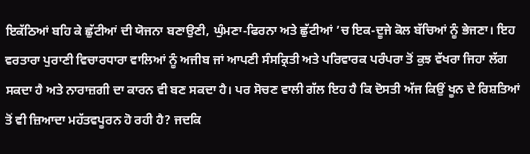ਇਕੱਠਿਆਂ ਬਹਿ ਕੇ ਛੁੱਟੀਆਂ ਦੀ ਯੋਜਨਾ ਬਣਾਉਣੀ, ਘੁੰਮਣਾ-ਫਿਰਨਾ ਅਤੇ ਛੁੱਟੀਆਂ ’ਚ ਇਕ-ਦੂਜੇ ਕੋਲ ਬੱਚਿਆਂ ਨੂੰ ਭੇਜਣਾ। ਇਹ ਵਰਤਾਰਾ ਪੁਰਾਣੀ ਵਿਚਾਰਧਾਰਾ ਵਾਲਿਆਂ ਨੂੰ ਅਜੀਬ ਜਾਂ ਆਪਣੀ ਸੰਸਕ੍ਰਿਤੀ ਅਤੇ ਪਰਿਵਾਰਕ ਪਰੰਪਰਾ ਤੋਂ ਕੁਝ ਵੱਖਰਾ ਜਿਹਾ ਲੱਗ ਸਕਦਾ ਹੈ ਅਤੇ ਨਾਰਾਜ਼ਗੀ ਦਾ ਕਾਰਨ ਵੀ ਬਣ ਸਕਦਾ ਹੈ। ਪਰ ਸੋਚਣ ਵਾਲੀ ਗੱਲ ਇਹ ਹੈ ਕਿ ਦੋਸਤੀ ਅੱਜ ਕਿਉਂ ਖੂਨ ਦੇ ਰਿਸ਼ਤਿਆਂ ਤੋਂ ਵੀ ਜ਼ਿਆਦਾ ਮਹੱਤਵਪੂਰਨ ਹੋ ਰਹੀ ਹੈ? ਜਦਕਿ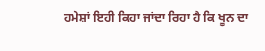ਹਮੇਸ਼ਾਂ ਇਹੀ ਕਿਹਾ ਜਾਂਦਾ ਰਿਹਾ ਹੈ ਕਿ ਖੂਨ ਦਾ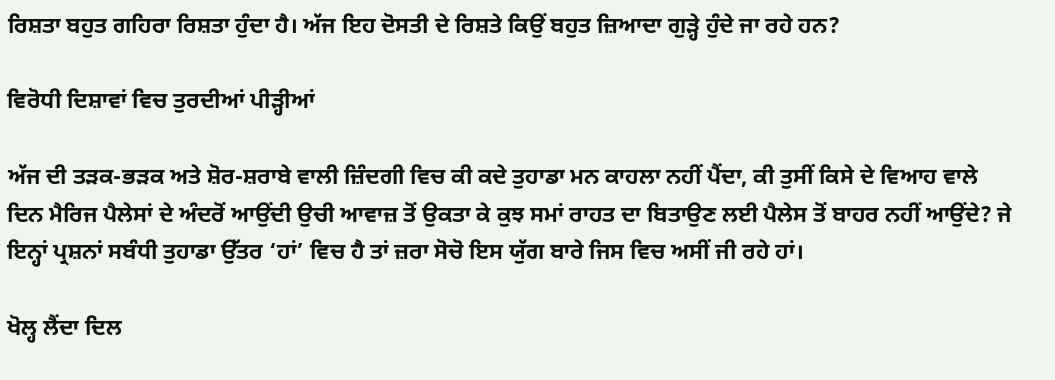ਰਿਸ਼ਤਾ ਬਹੁਤ ਗਹਿਰਾ ਰਿਸ਼ਤਾ ਹੁੰਦਾ ਹੈ। ਅੱਜ ਇਹ ਦੋਸਤੀ ਦੇ ਰਿਸ਼ਤੇ ਕਿਉਂ ਬਹੁਤ ਜ਼ਿਆਦਾ ਗੁੜ੍ਹੇ ਹੁੰਦੇ ਜਾ ਰਹੇ ਹਨ?

ਵਿਰੋਧੀ ਦਿਸ਼ਾਵਾਂ ਵਿਚ ਤੁਰਦੀਆਂ ਪੀੜ੍ਹੀਆਂ

ਅੱਜ ਦੀ ਤੜਕ-ਭੜਕ ਅਤੇ ਸ਼ੋਰ-ਸ਼ਰਾਬੇ ਵਾਲੀ ਜ਼ਿੰਦਗੀ ਵਿਚ ਕੀ ਕਦੇ ਤੁਹਾਡਾ ਮਨ ਕਾਹਲਾ ਨਹੀਂ ਪੈਂਦਾ, ਕੀ ਤੁਸੀਂ ਕਿਸੇ ਦੇ ਵਿਆਹ ਵਾਲੇ ਦਿਨ ਮੈਰਿਜ ਪੈਲੇਸਾਂ ਦੇ ਅੰਦਰੋਂ ਆਉਂਦੀ ਉਚੀ ਆਵਾਜ਼ ਤੋਂ ਉਕਤਾ ਕੇ ਕੁਝ ਸਮਾਂ ਰਾਹਤ ਦਾ ਬਿਤਾਉਣ ਲਈ ਪੈਲੇਸ ਤੋਂ ਬਾਹਰ ਨਹੀਂ ਆਉਂਦੇ? ਜੇ ਇਨ੍ਹਾਂ ਪ੍ਰਸ਼ਨਾਂ ਸਬੰਧੀ ਤੁਹਾਡਾ ਉੱਤਰ ‘ਹਾਂ’ ਵਿਚ ਹੈ ਤਾਂ ਜ਼ਰਾ ਸੋਚੋ ਇਸ ਯੁੱਗ ਬਾਰੇ ਜਿਸ ਵਿਚ ਅਸੀਂ ਜੀ ਰਹੇ ਹਾਂ।

ਖੋਲ੍ਹ ਲੈਂਦਾ ਦਿਲ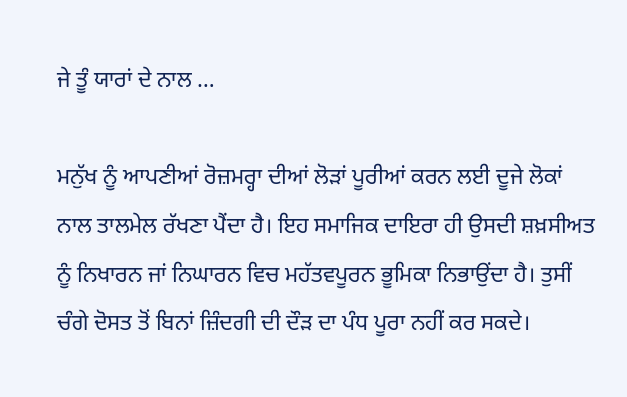ਜੇ ਤੂੰ ਯਾਰਾਂ ਦੇ ਨਾਲ …

ਮਨੁੱਖ ਨੂੰ ਆਪਣੀਆਂ ਰੋਜ਼ਮਰ੍ਹਾ ਦੀਆਂ ਲੋੜਾਂ ਪੂਰੀਆਂ ਕਰਨ ਲਈ ਦੂਜੇ ਲੋਕਾਂ ਨਾਲ ਤਾਲਮੇਲ ਰੱਖਣਾ ਪੈਂਦਾ ਹੈ। ਇਹ ਸਮਾਜਿਕ ਦਾਇਰਾ ਹੀ ਉਸਦੀ ਸ਼ਖ਼ਸੀਅਤ ਨੂੰ ਨਿਖਾਰਨ ਜਾਂ ਨਿਘਾਰਨ ਵਿਚ ਮਹੱਤਵਪੂਰਨ ਭੂਮਿਕਾ ਨਿਭਾਉਂਦਾ ਹੈ। ਤੁਸੀਂ ਚੰਗੇ ਦੋਸਤ ਤੋਂ ਬਿਨਾਂ ਜ਼ਿੰਦਗੀ ਦੀ ਦੌੜ ਦਾ ਪੰਧ ਪੂਰਾ ਨਹੀਂ ਕਰ ਸਕਦੇ।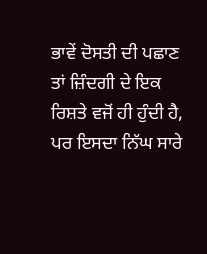ਭਾਵੇਂ ਦੋਸਤੀ ਦੀ ਪਛਾਣ ਤਾਂ ਜ਼ਿੰਦਗੀ ਦੇ ਇਕ ਰਿਸ਼ਤੇ ਵਜੋਂ ਹੀ ਹੁੰਦੀ ਹੈ, ਪਰ ਇਸਦਾ ਨਿੱਘ ਸਾਰੇ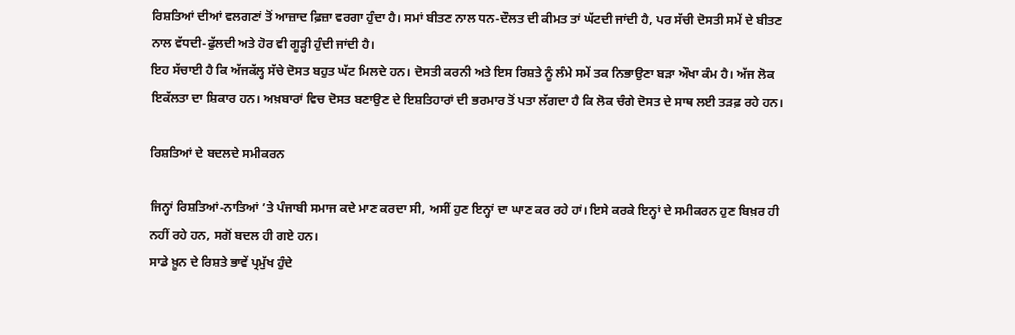ਰਿਸ਼ਤਿਆਂ ਦੀਆਂ ਵਲਗਣਾਂ ਤੋਂ ਆਜ਼ਾਦ ਫ਼ਿਜ਼ਾ ਵਰਗਾ ਹੁੰਦਾ ਹੈ। ਸਮਾਂ ਬੀਤਣ ਨਾਲ ਧਨ-ਦੌਲਤ ਦੀ ਕੀਮਤ ਤਾਂ ਘੱਟਦੀ ਜਾਂਦੀ ਹੈ, ਪਰ ਸੱਚੀ ਦੋਸਤੀ ਸਮੇਂ ਦੇ ਬੀਤਣ ਨਾਲ ਵੱਧਦੀ-ਫੁੱਲਦੀ ਅਤੇ ਹੋਰ ਵੀ ਗੂੜ੍ਹੀ ਹੁੰਦੀ ਜਾਂਦੀ ਹੈ।
ਇਹ ਸੱਚਾਈ ਹੈ ਕਿ ਅੱਜਕੱਲ੍ਹ ਸੱਚੇ ਦੋਸਤ ਬਹੁਤ ਘੱਟ ਮਿਲਦੇ ਹਨ। ਦੋਸਤੀ ਕਰਨੀ ਅਤੇ ਇਸ ਰਿਸ਼ਤੇ ਨੂੰ ਲੰਮੇ ਸਮੇਂ ਤਕ ਨਿਭਾਉਣਾ ਬੜਾ ਔਖਾ ਕੰਮ ਹੈ। ਅੱਜ ਲੋਕ ਇਕੱਲਤਾ ਦਾ ਸ਼ਿਕਾਰ ਹਨ। ਅਖ਼ਬਾਰਾਂ ਵਿਚ ਦੋਸਤ ਬਣਾਉਣ ਦੇ ਇਸ਼ਤਿਹਾਰਾਂ ਦੀ ਭਰਮਾਰ ਤੋਂ ਪਤਾ ਲੱਗਦਾ ਹੈ ਕਿ ਲੋਕ ਚੰਗੇ ਦੋਸਤ ਦੇ ਸਾਥ ਲਈ ਤੜਫ਼ ਰਹੇ ਹਨ।

ਰਿਸ਼ਤਿਆਂ ਦੇ ਬਦਲਦੇ ਸਮੀਕਰਨ

ਜਿਨ੍ਹਾਂ ਰਿਸ਼ਤਿਆਂ-ਨਾਤਿਆਂ ’ਤੇ ਪੰਜਾਬੀ ਸਮਾਜ ਕਦੇ ਮਾਣ ਕਰਦਾ ਸੀ, ਅਸੀਂ ਹੁਣ ਇਨ੍ਹਾਂ ਦਾ ਘਾਣ ਕਰ ਰਹੇ ਹਾਂ। ਇਸੇ ਕਰਕੇ ਇਨ੍ਹਾਂ ਦੇ ਸਮੀਕਰਨ ਹੁਣ ਬਿਖ਼ਰ ਹੀ ਨਹੀਂ ਰਹੇ ਹਨ, ਸਗੋਂ ਬਦਲ ਹੀ ਗਏ ਹਨ।
ਸਾਡੇ ਖ਼ੂਨ ਦੇ ਰਿਸ਼ਤੇ ਭਾਵੇਂ ਪ੍ਰਮੁੱਖ ਹੁੰਦੇ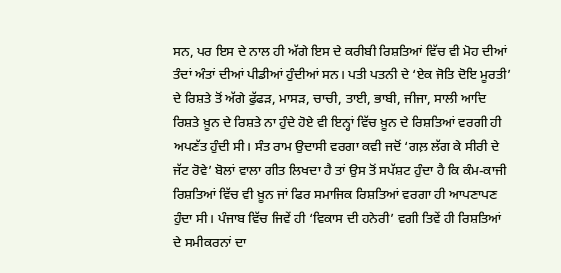ਸਨ, ਪਰ ਇਸ ਦੇ ਨਾਲ ਹੀ ਅੱਗੇ ਇਸ ਦੇ ਕਰੀਬੀ ਰਿਸ਼ਤਿਆਂ ਵਿੱਚ ਵੀ ਮੋਹ ਦੀਆਂ ਤੰਦਾਂ ਅੰਤਾਂ ਦੀਆਂ ਪੀਡੀਆਂ ਹੁੰਦੀਆਂ ਸਨ। ਪਤੀ ਪਤਨੀ ਦੇ ‘ਏਕ ਜੋਤਿ ਦੋਇ ਮੂਰਤੀ’ ਦੇ ਰਿਸ਼ਤੇ ਤੋਂ ਅੱਗੇ ਫੁੱਫੜ, ਮਾਸੜ, ਚਾਚੀ, ਤਾਈ, ਭਾਬੀ, ਜੀਜਾ, ਸਾਲੀ ਆਦਿ ਰਿਸ਼ਤੇ ਖ਼ੂਨ ਦੇ ਰਿਸ਼ਤੇ ਨਾ ਹੁੰਦੇ ਹੋਏ ਵੀ ਇਨ੍ਹਾਂ ਵਿੱਚ ਖ਼ੂਨ ਦੇ ਰਿਸ਼ਤਿਆਂ ਵਰਗੀ ਹੀ ਅਪਣੱਤ ਹੁੰਦੀ ਸੀ। ਸੰਤ ਰਾਮ ਉਦਾਸੀ ਵਰਗਾ ਕਵੀ ਜਦੋਂ ‘ਗਲ਼ ਲੱਗ ਕੇ ਸੀਰੀ ਦੇ ਜੱਟ ਰੋਵੇ’ ਬੋਲਾਂ ਵਾਲਾ ਗੀਤ ਲਿਖਦਾ ਹੈ ਤਾਂ ਉਸ ਤੋਂ ਸਪੱਸ਼ਟ ਹੁੰਦਾ ਹੈ ਕਿ ਕੰਮ-ਕਾਜੀ ਰਿਸ਼ਤਿਆਂ ਵਿੱਚ ਵੀ ਖ਼ੂਨ ਜਾਂ ਫਿਰ ਸਮਾਜਿਕ ਰਿਸ਼ਤਿਆਂ ਵਰਗਾ ਹੀ ਆਪਣਾਪਣ ਹੁੰਦਾ ਸੀ। ਪੰਜਾਬ ਵਿੱਚ ਜਿਵੇਂ ਹੀ ‘ਵਿਕਾਸ ਦੀ ਹਨੇਰੀ’ ਵਗੀ ਤਿਵੇਂ ਹੀ ਰਿਸ਼ਤਿਆਂ ਦੇ ਸਮੀਕਰਨਾਂ ਦਾ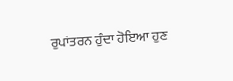ਰੁਪਾਂਤਰਨ ਹੁੰਦਾ ਹੋਇਆ ਹੁਣ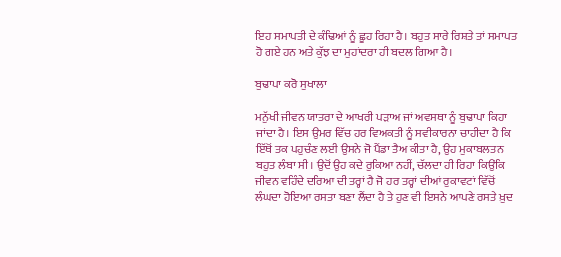ਇਹ ਸਮਾਪਤੀ ਦੇ ਕੰਢਿਆਂ ਨੂੰ ਛੂਹ ਰਿਹਾ ਹੈ। ਬਹੁਤ ਸਾਰੇ ਰਿਸ਼ਤੇ ਤਾਂ ਸਮਾਪਤ ਹੋ ਗਏ ਹਨ ਅਤੇ ਕੁੱਝ ਦਾ ਮੁਹਾਂਦਰਾ ਹੀ ਬਦਲ ਗਿਆ ਹੈ।

ਬੁਢਾਪਾ ਕਰੋ ਸੁਖਾਲਾ

ਮਨੁੱਖੀ ਜੀਵਨ ਯਾਤਰਾ ਦੇ ਆਖਰੀ ਪੜਾਅ ਜਾਂ ਅਵਸਥਾ ਨੂੰ ਬੁਢਾਪਾ ਕਿਹਾ ਜਾਂਦਾ ਹੈ। ਇਸ ਉਮਰ ਵਿੱਚ ਹਰ ਵਿਅਕਤੀ ਨੂੰ ਸਵੀਕਾਰਨਾ ਚਾਹੀਦਾ ਹੈ ਕਿ ਇੱਥੋਂ ਤਕ ਪਹੁਚੰਣ ਲਈ ਉਸਨੇ ਜੋ ਪੈਂਡਾ ਤੈਅ ਕੀਤਾ ਹੈ, ਉਹ ਮੁਕਾਬਲਤਨ ਬਹੁਤ ਲੰਬਾ ਸੀ। ਉਦੋਂ ਉਹ ਕਦੇ ਰੁਕਿਆ ਨਹੀਂ, ਚੱਲਦਾ ਹੀ ਰਿਹਾ ਕਿਉਂਕਿ ਜੀਵਨ ਵਹਿੰਦੇ ਦਰਿਆ ਦੀ ਤਰ੍ਹਾਂ ਹੈ ਜੋ ਹਰ ਤਰ੍ਹਾਂ ਦੀਆਂ ਰੁਕਾਵਟਾਂ ਵਿੱਚੋਂ ਲੰਘਦਾ ਹੋਇਆ ਰਸਤਾ ਬਣਾ ਲੈਂਦਾ ਹੈ ਤੇ ਹੁਣ ਵੀ ਇਸਨੇ ਆਪਣੇ ਰਸਤੇ ਖ਼ੁਦ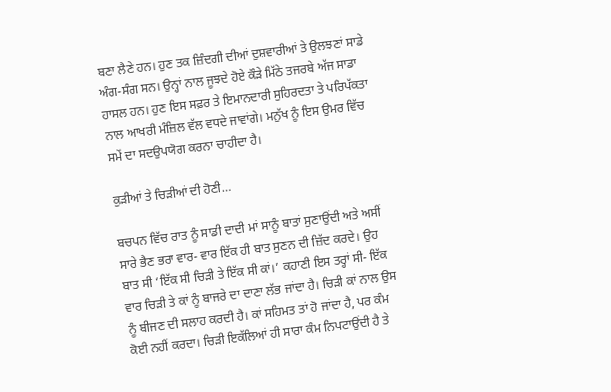ਬਣਾ ਲੈਣੇ ਹਨ। ਹੁਣ ਤਕ ਜ਼ਿੰਦਗੀ ਦੀਆਂ ਦੁਸ਼ਵਾਰੀਆਂ ਤੇ ਉਲਝਣਾਂ ਸਾਡੇ ਅੰਗ-ਸੰਗ ਸਨ। ਉਨ੍ਹਾਂ ਨਾਲ ਜੂਝਦੇ ਹੋਏ ਕੌੜੇ ਮਿੱਠੇ ਤਜਰਬੇ ਅੱਜ ਸਾਡਾ ਹਾਸਲ ਹਨ। ਹੁਣ ਇਸ ਸਫ਼ਰ ਤੇ ਇਮਾਨਦਾਰੀ ਸੁਹਿਰਦਤਾ ਤੇ ਪਰਿਪੱਕਤਾ ਨਾਲ ਆਖਰੀ ਮੰਜ਼ਿਲ ਵੱਲ ਵਧਦੇ ਜਾਵਾਂਗੇ। ਮਨੁੱਖ ਨੂੰ ਇਸ ਉਮਰ ਵਿੱਚ ਸਮੇਂ ਦਾ ਸਦਉਪਯੋਗ ਕਰਨਾ ਚਾਹੀਦਾ ਹੈ।

ਕੁੜੀਆਂ ਤੇ ਚਿੜੀਆਂ ਦੀ ਹੋਣੀ…

ਬਚਪਨ ਵਿੱਚ ਰਾਤ ਨੂੰ ਸਾਡੀ ਦਾਦੀ ਮਾਂ ਸਾਨੂੰ ਬਾਤਾਂ ਸੁਣਾਉਂਦੀ ਅਤੇ ਅਸੀਂ ਸਾਰੇ ਭੈਣ ਭਰਾ ਵਾਰ- ਵਾਰ ਇੱਕ ਹੀ ਬਾਤ ਸੁਣਨ ਦੀ ਜ਼ਿੱਦ ਕਰਦੇ। ਉਹ ਬਾਤ ਸੀ ‘ਇੱਕ ਸੀ ਚਿੜੀ ਤੇ ਇੱਕ ਸੀ ਕਾਂ।’ ਕਹਾਣੀ ਇਸ ਤਰ੍ਹਾਂ ਸੀ- ਇੱਕ ਵਾਰ ਚਿੜੀ ਤੇ ਕਾਂ ਨੂੰ ਬਾਜਰੇ ਦਾ ਦਾਣਾ ਲੱਭ ਜਾਂਦਾ ਹੈ। ਚਿੜੀ ਕਾਂ ਨਾਲ ਉਸ ਨੂੰ ਬੀਜਣ ਦੀ ਸਲਾਹ ਕਰਦੀ ਹੈ। ਕਾਂ ਸਹਿਮਤ ਤਾਂ ਹੋ ਜਾਂਦਾ ਹੈ, ਪਰ ਕੰਮ ਕੋਈ ਨਹੀਂ ਕਰਦਾ। ਚਿੜੀ ਇਕੱਲਿਆਂ ਹੀ ਸਾਰਾ ਕੰਮ ਨਿਪਟਾਉਂਦੀ ਹੈ ਤੇ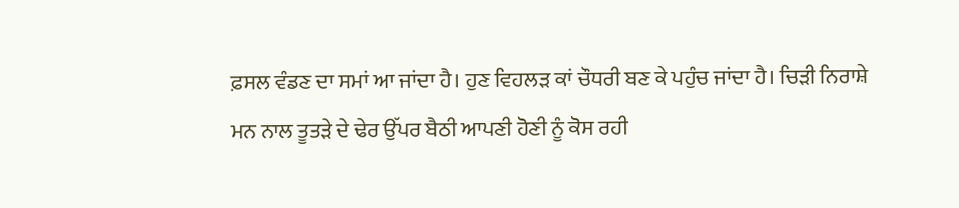ਫ਼ਸਲ ਵੰਡਣ ਦਾ ਸਮਾਂ ਆ ਜਾਂਦਾ ਹੈ। ਹੁਣ ਵਿਹਲੜ ਕਾਂ ਚੌਧਰੀ ਬਣ ਕੇ ਪਹੁੰਚ ਜਾਂਦਾ ਹੈ। ਚਿੜੀ ਨਿਰਾਸ਼ੇ ਮਨ ਨਾਲ ਤੂਤੜੇ ਦੇ ਢੇਰ ਉੱਪਰ ਬੈਠੀ ਆਪਣੀ ਹੋਣੀ ਨੂੰ ਕੋਸ ਰਹੀ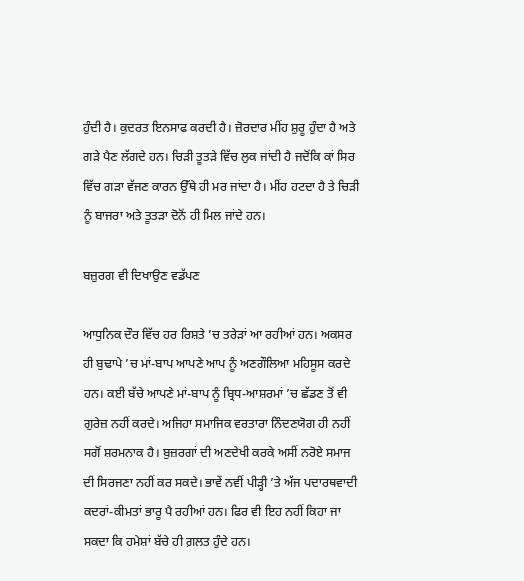ਹੁੰਦੀ ਹੈ। ਕੁਦਰਤ ਇਨਸਾਫ ਕਰਦੀ ਹੈ। ਜ਼ੋਰਦਾਰ ਮੀਂਹ ਸ਼ੁਰੂ ਹੁੰਦਾ ਹੈ ਅਤੇ ਗੜੇ ਪੈਣ ਲੱਗਦੇ ਹਨ। ਚਿੜੀ ਤੂਤੜੇ ਵਿੱਚ ਲੁਕ ਜਾਂਦੀ ਹੈ ਜਦੋਂਕਿ ਕਾਂ ਸਿਰ ਵਿੱਚ ਗੜਾ ਵੱਜਣ ਕਾਰਨ ਉੱਥੇ ਹੀ ਮਰ ਜਾਂਦਾ ਹੈ। ਮੀਂਹ ਹਟਦਾ ਹੈ ਤੇ ਚਿੜੀ ਨੂੰ ਬਾਜਰਾ ਅਤੇ ਤੂਤੜਾ ਦੋਨੋਂ ਹੀ ਮਿਲ ਜਾਂਦੇ ਹਨ।

ਬਜ਼ੁਰਗ ਵੀ ਦਿਖਾਉਣ ਵਡੱਪਣ

ਆਧੁਨਿਕ ਦੌਰ ਵਿੱਚ ਹਰ ਰਿਸ਼ਤੇ ’ਚ ਤਰੇੜਾਂ ਆ ਰਹੀਆਂ ਹਨ। ਅਕਸਰ ਹੀ ਬੁਢਾਪੇ ’ਚ ਮਾਂ-ਬਾਪ ਆਪਣੇ ਆਪ ਨੂੰ ਅਣਗੌਲਿਆ ਮਹਿਸੂਸ ਕਰਦੇ ਹਨ। ਕਈ ਬੱਚੇ ਆਪਣੇ ਮਾਂ-ਬਾਪ ਨੂੰ ਬ੍ਰਿਧ-ਆਸ਼ਰਮਾਂ ’ਚ ਛੱਡਣ ਤੋਂ ਵੀ ਗੁਰੇਜ਼ ਨਹੀਂ ਕਰਦੇ। ਅਜਿਹਾ ਸਮਾਜਿਕ ਵਰਤਾਰਾ ਨਿੰਦਣਯੋਗ ਹੀ ਨਹੀਂ ਸਗੋਂ ਸ਼ਰਮਨਾਕ ਹੈ। ਬੁਜ਼ਰਗਾਂ ਦੀ ਅਣਦੇਖੀ ਕਰਕੇ ਅਸੀਂ ਨਰੋਏ ਸਮਾਜ ਦੀ ਸਿਰਜਣਾ ਨਹੀਂ ਕਰ ਸਕਦੇ। ਭਾਵੇਂ ਨਵੀਂ ਪੀੜ੍ਹੀ ’ਤੇ ਅੱਜ ਪਦਾਰਥਵਾਦੀ ਕਦਰਾਂ-ਕੀਮਤਾਂ ਭਾਰੂ ਪੈ ਰਹੀਆਂ ਹਨ। ਫਿਰ ਵੀ ਇਹ ਨਹੀਂ ਕਿਹਾ ਜਾ ਸਕਦਾ ਕਿ ਹਮੇਸ਼ਾਂ ਬੱਚੇ ਹੀ ਗ਼ਲਤ ਹੁੰਦੇ ਹਨ।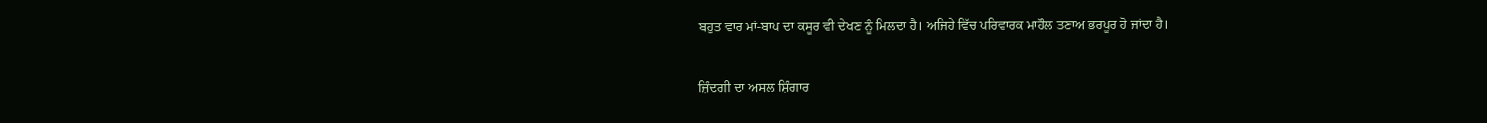ਬਹੁਤ ਵਾਰ ਮਾਂ-ਬਾਪ ਦਾ ਕਸੂਰ ਵੀ ਦੇਖਣ ਨੂੰ ਮਿਲਦਾ ਹੈ। ਅਜਿਹੇ ਵਿੱਚ ਪਰਿਵਾਰਕ ਮਾਹੌਲ ਤਣਾਅ ਭਰਪੂਰ ਹੋ ਜਾਂਦਾ ਹੈ।

ਜ਼ਿੰਦਗੀ ਦਾ ਅਸਲ ਸ਼ਿੰਗਾਰ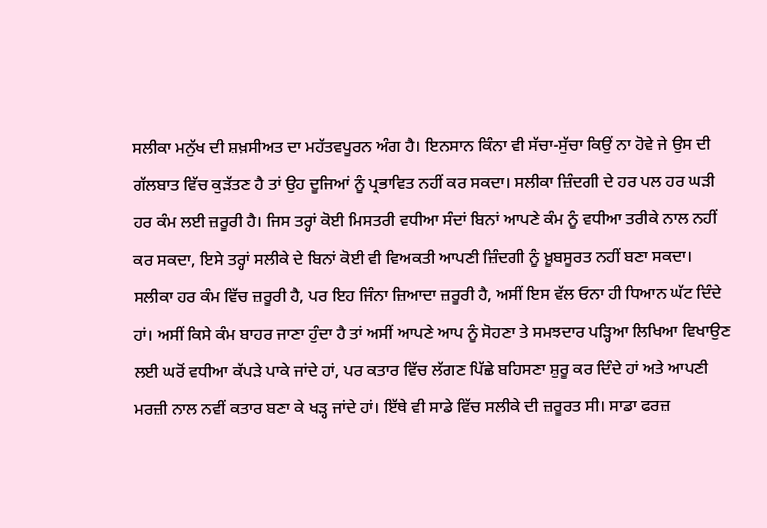ਸਲੀਕਾ ਮਨੁੱਖ ਦੀ ਸ਼ਖ਼ਸੀਅਤ ਦਾ ਮਹੱਤਵਪੂਰਨ ਅੰਗ ਹੈ। ਇਨਸਾਨ ਕਿੰਨਾ ਵੀ ਸੱਚਾ-ਸੁੱਚਾ ਕਿਉਂ ਨਾ ਹੋਵੇ ਜੇ ਉਸ ਦੀ ਗੱਲਬਾਤ ਵਿੱਚ ਕੁੜੱਤਣ ਹੈ ਤਾਂ ਉਹ ਦੂਜਿਆਂ ਨੂੰ ਪ੍ਰਭਾਵਿਤ ਨਹੀਂ ਕਰ ਸਕਦਾ। ਸਲੀਕਾ ਜ਼ਿੰਦਗੀ ਦੇ ਹਰ ਪਲ ਹਰ ਘੜੀ ਹਰ ਕੰਮ ਲਈ ਜ਼ਰੂਰੀ ਹੈ। ਜਿਸ ਤਰ੍ਹਾਂ ਕੋਈ ਮਿਸਤਰੀ ਵਧੀਆ ਸੰਦਾਂ ਬਿਨਾਂ ਆਪਣੇ ਕੰਮ ਨੂੰ ਵਧੀਆ ਤਰੀਕੇ ਨਾਲ ਨਹੀਂ ਕਰ ਸਕਦਾ, ਇਸੇ ਤਰ੍ਹਾਂ ਸਲੀਕੇ ਦੇ ਬਿਨਾਂ ਕੋਈ ਵੀ ਵਿਅਕਤੀ ਆਪਣੀ ਜ਼ਿੰਦਗੀ ਨੂੰ ਖ਼ੂਬਸੂਰਤ ਨਹੀਂ ਬਣਾ ਸਕਦਾ। ਸਲੀਕਾ ਹਰ ਕੰਮ ਵਿੱਚ ਜ਼ਰੂਰੀ ਹੈ, ਪਰ ਇਹ ਜਿੰਨਾ ਜ਼ਿਆਦਾ ਜ਼ਰੂਰੀ ਹੈ, ਅਸੀਂ ਇਸ ਵੱਲ ਓਨਾ ਹੀ ਧਿਆਨ ਘੱਟ ਦਿੰਦੇ ਹਾਂ। ਅਸੀਂ ਕਿਸੇ ਕੰਮ ਬਾਹਰ ਜਾਣਾ ਹੁੰਦਾ ਹੈ ਤਾਂ ਅਸੀਂ ਆਪਣੇ ਆਪ ਨੂੰ ਸੋਹਣਾ ਤੇ ਸਮਝਦਾਰ ਪੜ੍ਹਿਆ ਲਿਖਿਆ ਵਿਖਾਉਣ ਲਈ ਘਰੋਂ ਵਧੀਆ ਕੱਪੜੇ ਪਾਕੇ ਜਾਂਦੇ ਹਾਂ, ਪਰ ਕਤਾਰ ਵਿੱਚ ਲੱਗਣ ਪਿੱਛੇ ਬਹਿਸਣਾ ਸ਼ੁਰੂ ਕਰ ਦਿੰਦੇ ਹਾਂ ਅਤੇ ਆਪਣੀ ਮਰਜ਼ੀ ਨਾਲ ਨਵੀਂ ਕਤਾਰ ਬਣਾ ਕੇ ਖੜ੍ਹ ਜਾਂਦੇ ਹਾਂ। ਇੱਥੇ ਵੀ ਸਾਡੇ ਵਿੱਚ ਸਲੀਕੇ ਦੀ ਜ਼ਰੂਰਤ ਸੀ। ਸਾਡਾ ਫਰਜ਼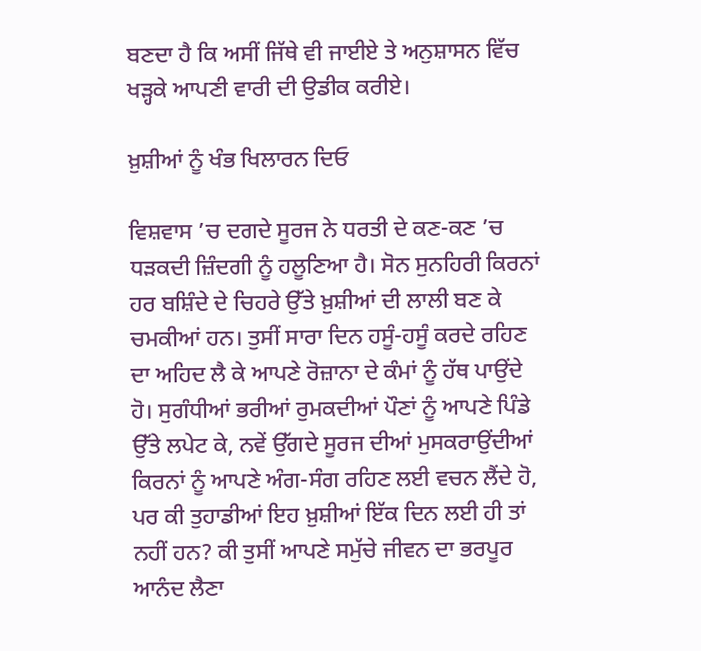ਬਣਦਾ ਹੈ ਕਿ ਅਸੀਂ ਜਿੱਥੇ ਵੀ ਜਾਈਏ ਤੇ ਅਨੁਸ਼ਾਸਨ ਵਿੱਚ ਖੜ੍ਹਕੇ ਆਪਣੀ ਵਾਰੀ ਦੀ ਉਡੀਕ ਕਰੀਏ।

ਖ਼ੁਸ਼ੀਆਂ ਨੂੰ ਖੰਭ ਖਿਲਾਰਨ ਦਿਓ

ਵਿਸ਼ਵਾਸ ’ਚ ਦਗਦੇ ਸੂਰਜ ਨੇ ਧਰਤੀ ਦੇ ਕਣ-ਕਣ ’ਚ ਧੜਕਦੀ ਜ਼ਿੰਦਗੀ ਨੂੰ ਹਲੂਣਿਆ ਹੈ। ਸੋਨ ਸੁਨਹਿਰੀ ਕਿਰਨਾਂ ਹਰ ਬਸ਼ਿੰਦੇ ਦੇ ਚਿਹਰੇ ਉੱਤੇ ਖ਼ੁਸ਼ੀਆਂ ਦੀ ਲਾਲੀ ਬਣ ਕੇ ਚਮਕੀਆਂ ਹਨ। ਤੁਸੀਂ ਸਾਰਾ ਦਿਨ ਹਸੂੰ-ਹਸੂੰ ਕਰਦੇ ਰਹਿਣ ਦਾ ਅਹਿਦ ਲੈ ਕੇ ਆਪਣੇ ਰੋਜ਼ਾਨਾ ਦੇ ਕੰਮਾਂ ਨੂੰ ਹੱਥ ਪਾਉਂਦੇ ਹੋ। ਸੁਗੰਧੀਆਂ ਭਰੀਆਂ ਰੁਮਕਦੀਆਂ ਪੌਣਾਂ ਨੂੰ ਆਪਣੇ ਪਿੰਡੇ ਉੱਤੇ ਲਪੇਟ ਕੇ, ਨਵੇਂ ਉੱਗਦੇ ਸੂਰਜ ਦੀਆਂ ਮੁਸਕਰਾਉਂਦੀਆਂ ਕਿਰਨਾਂ ਨੂੰ ਆਪਣੇ ਅੰਗ-ਸੰਗ ਰਹਿਣ ਲਈ ਵਚਨ ਲੈਂਦੇ ਹੋ, ਪਰ ਕੀ ਤੁਹਾਡੀਆਂ ਇਹ ਖ਼ੁਸ਼ੀਆਂ ਇੱਕ ਦਿਨ ਲਈ ਹੀ ਤਾਂ ਨਹੀਂ ਹਨ? ਕੀ ਤੁਸੀਂ ਆਪਣੇ ਸਮੁੱਚੇ ਜੀਵਨ ਦਾ ਭਰਪੂਰ ਆਨੰਦ ਲੈਣਾ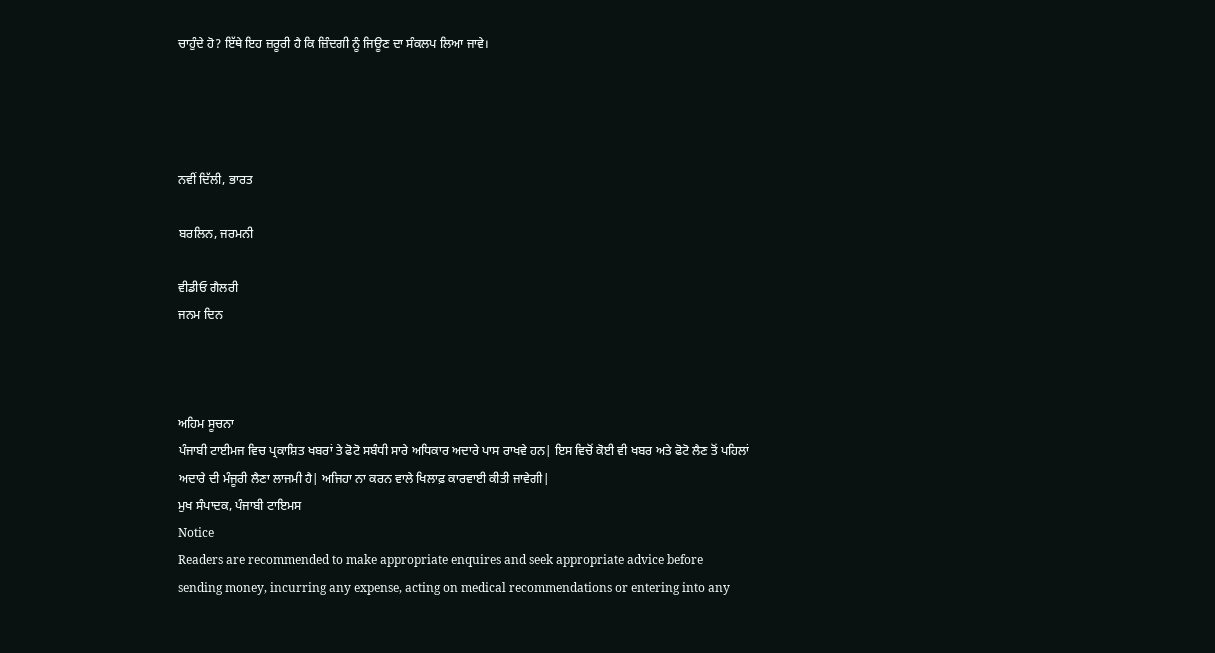ਚਾਹੁੰਦੇ ਹੋ? ਇੱਥੇ ਇਹ ਜ਼ਰੂਰੀ ਹੈ ਕਿ ਜ਼ਿੰਦਗੀ ਨੂੰ ਜਿਊਣ ਦਾ ਸੰਕਲਪ ਲਿਆ ਜਾਵੇ।




ਨਵੀਂ ਦਿੱਲੀ, ਭਾਰਤ

ਬਰਲਿਨ, ਜਰਮਨੀ

ਵੀਡੀਓ ਗੈਲਰੀ
ਜਨਮ ਦਿਨ



ਅਹਿਮ ਸੂਚਨਾ
ਪੰਜਾਬੀ ਟਾਈਮਜ ਵਿਚ ਪ੍ਰਕਾਸ਼ਿਤ ਖਬਰਾਂ ਤੇ ਫੋਟੋ ਸਬੰਧੀ ਸਾਰੇ ਅਧਿਕਾਰ ਅਦਾਰੇ ਪਾਸ ਰਾਖਵੇ ਹਨ| ਇਸ ਵਿਚੋਂ ਕੋਈ ਵੀ ਖਬਰ ਅਤੇ ਫੋਟੋ ਲੈਣ ਤੋਂ ਪਹਿਲਾਂ ਅਦਾਰੇ ਦੀ ਮੰਜੂਰੀ ਲੈਣਾ ਲਾਜਮੀ ਹੈ| ਅਜਿਹਾ ਨਾ ਕਰਨ ਵਾਲੇ ਖਿਲਾਫ਼ ਕਾਰਵਾਈ ਕੀਤੀ ਜਾਵੇਗੀ|
ਮੁਖ ਸੰਪਾਦਕ, ਪੰਜਾਬੀ ਟਾਇਮਸ
Notice
Readers are recommended to make appropriate enquires and seek appropriate advice before sending money, incurring any expense, acting on medical recommendations or entering into any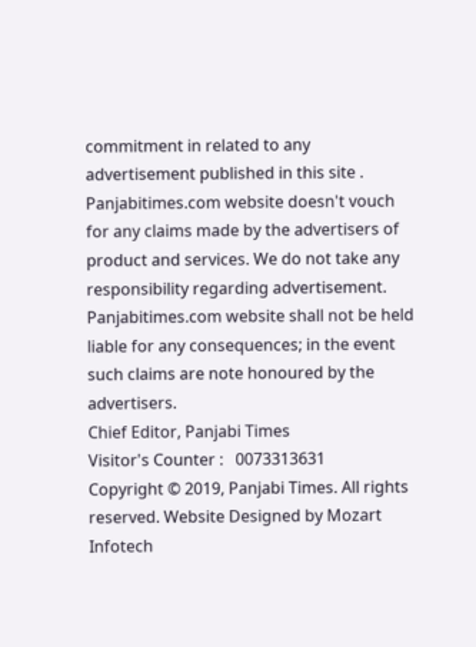commitment in related to any advertisement published in this site . Panjabitimes.com website doesn't vouch for any claims made by the advertisers of product and services. We do not take any responsibility regarding advertisement. Panjabitimes.com website shall not be held liable for any consequences; in the event such claims are note honoured by the advertisers.
Chief Editor, Panjabi Times
Visitor's Counter :   0073313631
Copyright © 2019, Panjabi Times. All rights reserved. Website Designed by Mozart Infotech